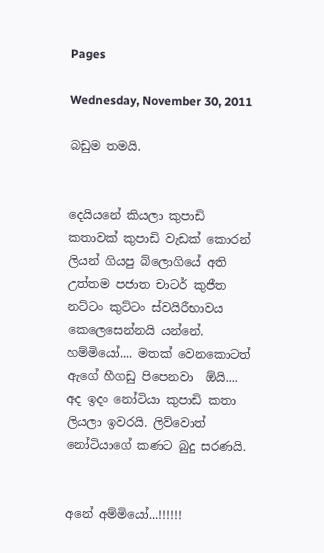Pages

Wednesday, November 30, 2011

බඩුම තමයි.


දෙයියනේ කියලා කුපාඩි කතාවක් කුපාඩි වැඩක් කොරන් ලියන් ගියපු බ්ලොගියේ අති උත්තම පජාත චාටර් කුජීත නට්ටං කුට්ටං ස්වයිරීභාවය කෙලෙසෙන්නයි යන්නේ. හම්මියෝ.... මතක් වෙනකොටත් ඇගේ හීගඩු පිපෙනවා  ඕයි.... අද ඉදං නෝටියා කුපාඩි කතා ලියලා ඉවරයි. ලිව්වොත් නෝටියාගේ කණට බුදු සරණයි.


අනේ අම්මියෝ...!!!!!!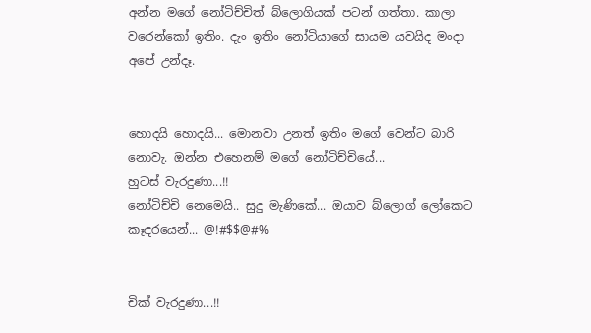අන්න මගේ නෝටිච්චිත් බ්ලොගියක් පටන් ගත්තා. කාලා වරෙන්කෝ ඉතිං. දැං ඉතිං නෝටියාගේ සායම යවයිද මංදා අපේ උන්දෑ.


හොදයි හොදයි... මොනවා උනත් ඉතිං මගේ වෙන්ට බාරි නොවැ. ඔන්න එහෙනම් මගේ නෝටිච්චියේ...
හුටස් වැරදුණා...!!
නෝටිච්චි නෙමෙයි.. සුදු මැණිකේ... ඔයාව බ්ලොග් ලෝකෙට කෑදරයෙන්... @!#$$@#%


චික් වැරදුණා...!!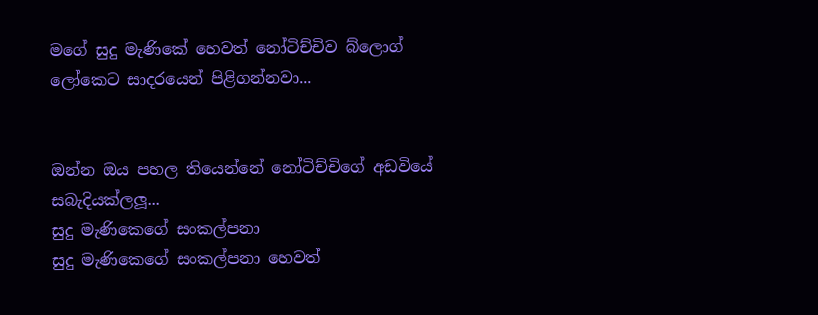මගේ සුදු මැණිකේ හෙවත් නෝටිච්චිව බ්ලොග් ලෝකෙට සාදරයෙන් පිළිගන්නවා...


ඔන්න ඔය පහල තියෙන්නේ නෝටිච්චිගේ අඩවියේ සබැදියක්ලලූ...
සුදු මැණිකෙගේ සංකල්පනා
සුදු මැණිකෙගේ සංකල්පනා හෙවත්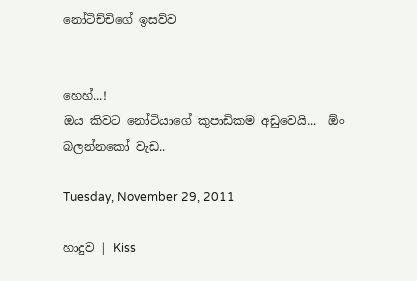නෝටිච්චිගේ ඉසව්ව


හෙහ්...!
ඔය කිවට නෝටියාගේ කුපාඩිකම අඩුවෙයි...  ඕං බලන්නකෝ වැඩ..

Tuesday, November 29, 2011

හාදුව | Kiss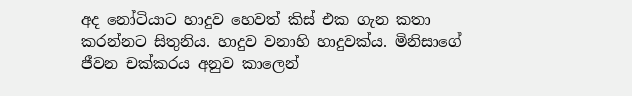අද නෝටියාට හාදුව හෙවත් කිස් එක ගැන කතා කරන්නට සිතුනිය. හාදුව වනාහි හාදුවක්ය. මිනිසාගේ ජීවන චක්කරය අනුව කාලෙන්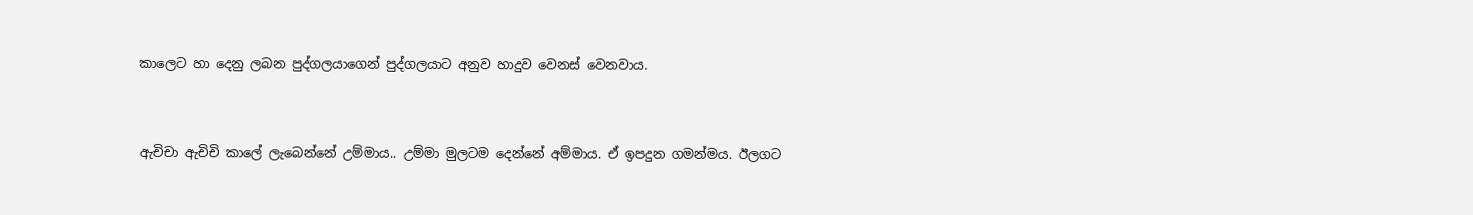කාලෙට හා දෙනු ලබන පුද්ගලයාගෙන් පුද්ගලයාට අනුව හාදුව වෙනස් වෙනවාය.


ඇචිචා ඇචිචි කාලේ ලැබෙන්නේ උම්මාය.. උම්මා මුලටම දෙන්නේ අම්මාය. ඒ ඉපදුන ගමන්මය. ඊලගට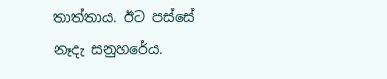තාත්තාය. ඊට පස්සේ නෑදැ සනුහරේය.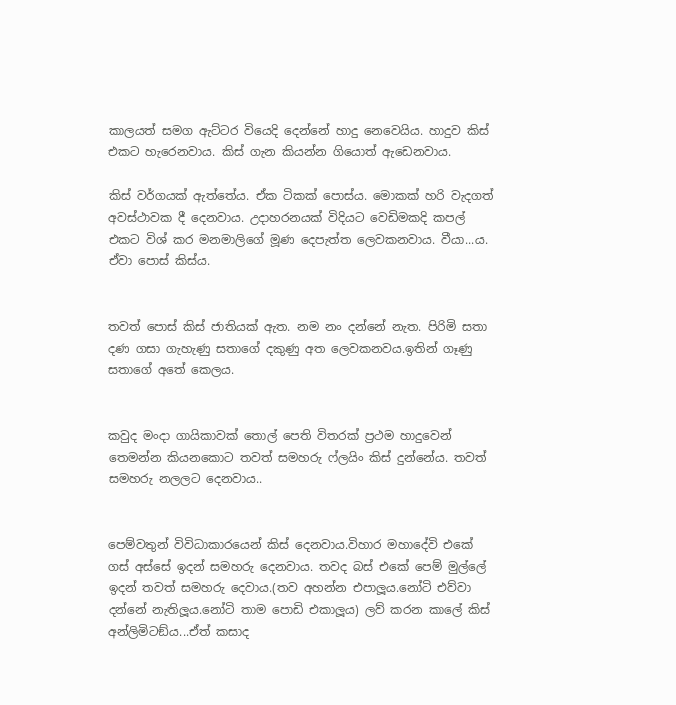කාලයත් සමග ඇට්ටර වියෙදි දෙන්නේ හාදු නෙවෙයිය. හාදුව කිස් එකට හැරෙනවාය. කිස් ගැන කියන්න ගියොත් ඇඩෙනවාය.

කිස් වර්ගයක් ඇත්තේය. ඒක ටිකක් පොස්ය. මොකක් හරි වැදගත් අවස්ථාවක දී දෙනවාය. උදාහරනයක් විදියට වෙඩිමකදි කපල් එකට විශ් කර මනමාලිගේ මූණ දෙපැත්ත ලෙවකනවාය. වීයා...ය. ඒවා පොස් කිස්ය.


තවත් පොස් කිස් ජාතියක් ඇත. නම නං දන්නේ නැත. පිරිමි සතා දණ ගසා ගැහැණු සතාගේ දකුණු අත ලෙවකනවය.ඉතින් ගෑණු සතාගේ අතේ කෙලය.


කවුද මංදා ගායිකාවක් තොල් පෙති විතරක් ප්‍රථම හාදුවෙන් තෙමන්න කියනකොට තවත් සමහරු ෆ්ලයිං කිස් දුන්නේය. තවත් සමහරු නලලට දෙනවාය..


පෙම්වතුන් විවිධාකාරයෙන් කිස් දෙනවාය.විහාර මහාදේවි එකේ ගස් අස්සේ ඉදන් සමහරු දෙනවාය. තවද බස් එකේ පෙම් මුල්ලේ ඉදන් තවත් සමහරු දෙවාය.(තව අහන්න එපාලූය.නෝටි එව්වා දන්නේ නැතිලූය.නෝටි තාම පොඩි එකාලූය) ලව් කරන කාලේ කිස් අන්ලිමිටඞ්ය...ඒත් කසාද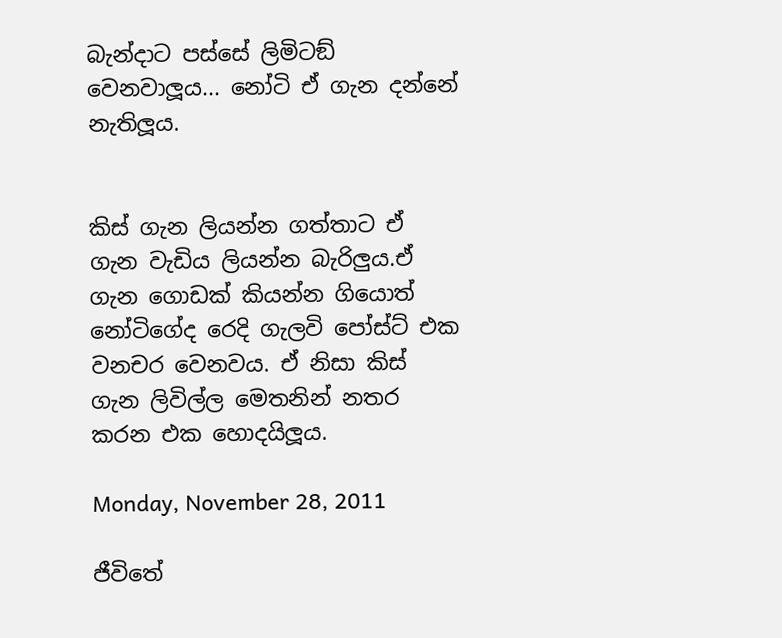බැන්දාට පස්සේ ලිමිටඞ් වෙනවාලූය... නෝටි ඒ ගැන දන්නේ නැතිලූය.


කිස් ගැන ලියන්න ගත්තාට ඒ ගැන වැඩිය ලියන්න බැරිලුය.ඒ ගැන ගොඩක් කියන්න ගියොත් නෝටිගේද රෙදි ගැලවි පෝස්ට් එක වනචර වෙනවය. ඒ නිසා කිස් ගැන ලිවිල්ල මෙතනින් නතර කරන එක හොදයිලූය.

Monday, November 28, 2011

ජීවිතේ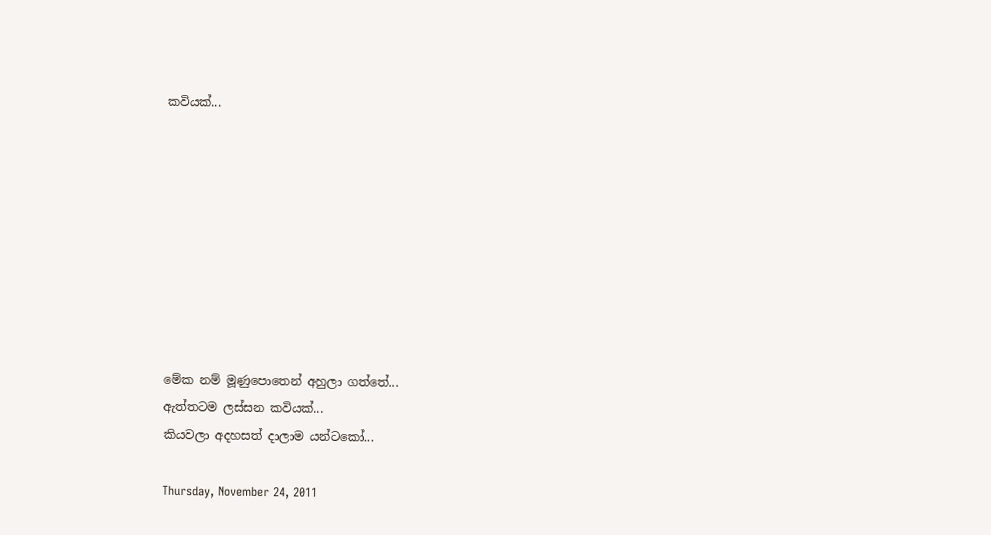කවියක්...









මේක නම් මූණුපොතෙන් අහුලා ගත්තේ...
ඇත්තටම ලස්සන කවියක්...
කියවලා අදහසත් දාලාම යන්ටකෝ...

Thursday, November 24, 2011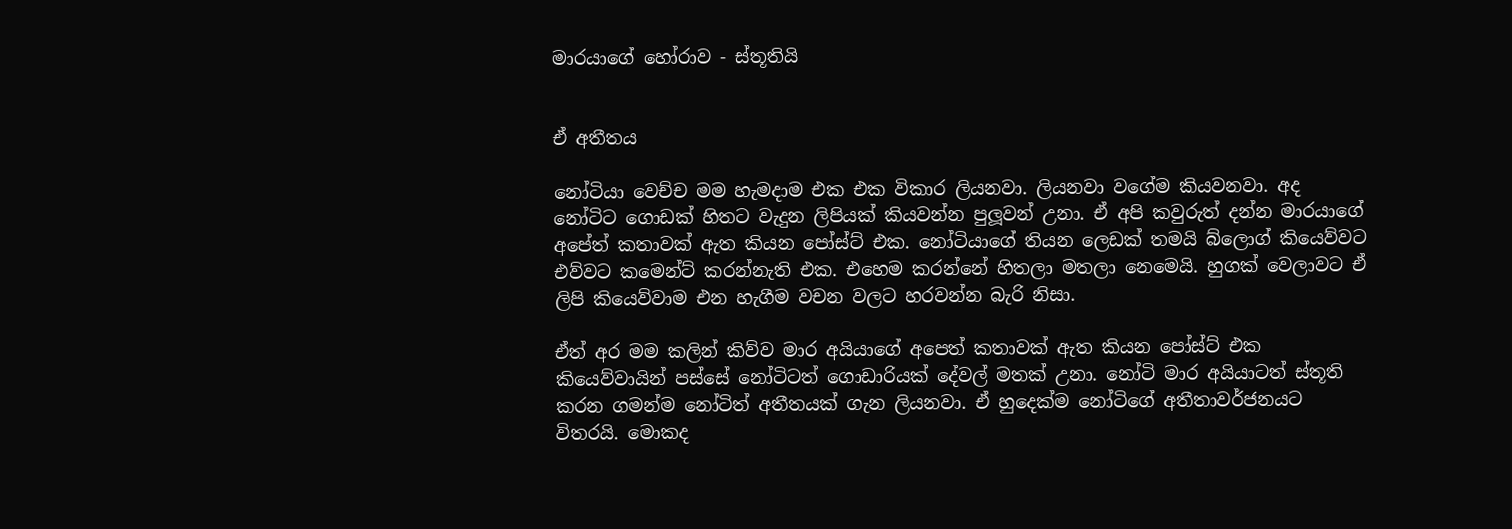මාරයාගේ හෝරාව - ස්තූතියි


ඒ අතීතය

නෝටියා වෙච්ච මම හැමදාම එක එක විකාර ලියනවා. ලියනවා වගේම කියවනවා. අද නෝටිට ගොඩක් හිතට වැදුන ලිපියක් කියවන්න පුලූවන් උනා. ඒ අපි කවුරුත් දන්න මාරයාගේ අපේත් කතාවක් ඇත කියන පෝස්ට් එක. නෝටියාගේ තියන ලෙඩක් තමයි බ්ලොග් කියෙව්වට එව්වට කමෙන්ට් කරන්නැති එක. එහෙම කරන්නේ හිතලා මතලා නෙමෙයි. හුගක් වෙලාවට ඒ ලිපි කියෙව්වාම එන හැගීම වචන වලට හරවන්න බැරි නිසා.

ඒත් අර මම කලින් කිව්ව මාර අයියාගේ අපෙත් කතාවක් ඇත කියන පෝස්ට් එක කියෙව්වායින් පස්සේ නෝටිටත් ගොඩාරියක් දේවල් මතක් උනා. නෝටි මාර අයියාටත් ස්තූති කරන ගමන්ම නෝටිත් අතීතයක් ගැන ලියනවා. ඒ හුදෙක්ම නෝටිගේ අතීතාවර්ජනයට විතරයි. මොකද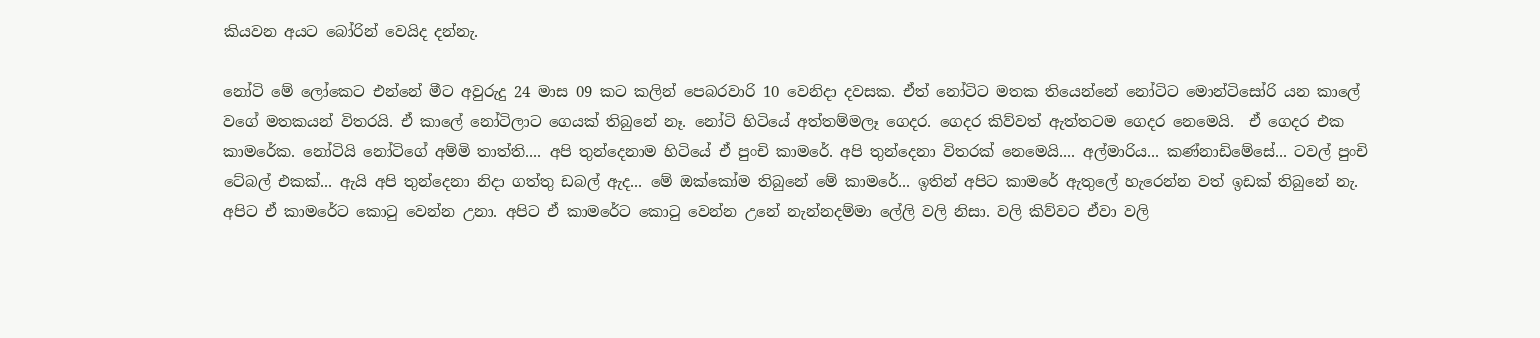කියවන අයට බෝරින් වෙයිද දන්නැ.

නෝටි මේ ලෝකෙට එන්නේ මීට අවුරුදු 24 මාස 09 කට කලින් පෙබරවාරි 10 වෙනිදා දවසක. ඒත් නෝටිට මතක තියෙන්නේ නෝටිට මොන්ටිසෝරි යන කාලේ වගේ මතකයන් විතරයි. ඒ කාලේ නෝටිලාට ගෙයක් තිබුනේ නෑ. නෝටි හිටියේ අත්තම්මලෑ ගෙදර. ගෙදර කිව්වත් ඇත්තටම ගෙදර නෙමෙයි.  ඒ ගෙදර එක කාමරේක. නෝටියි නෝටිගේ අම්මි තාත්ති.... අපි තුන්දෙනාම හිටියේ ඒ පුංචි කාමරේ. අපි තුන්දෙනා විතරක් නෙමෙයි.... අල්මාරිය... කණ්නාඩිමේසේ... ටවල් පුංචි ටේබල් එකක්... ඇයි අපි තුන්දෙනා නිදා ගත්තු ඩබල් ඇද... මේ ඔක්කෝම තිබුනේ මේ කාමරේ... ඉතින් අපිට කාමරේ ඇතුලේ හැරෙන්න වත් ඉඩක් තිබුනේ නැ. අපිට ඒ කාමරේට කොටු වෙන්න උනා. අපිට ඒ කාමරේට කොටු වෙන්න උනේ නැන්නදම්මා ලේලි වලි නිසා. වලි කිව්වට ඒවා වලි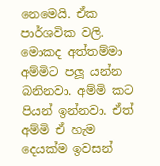නෙමෙයි. ඒක පාර්ශවික වලි. මොකද අත්තම්මා අම්මිට පලූ යන්න බනිනවා. අම්මි කට පියන් ඉන්නවා. ඒත් අම්මි ඒ හැම දෙයක්ම ඉවසන්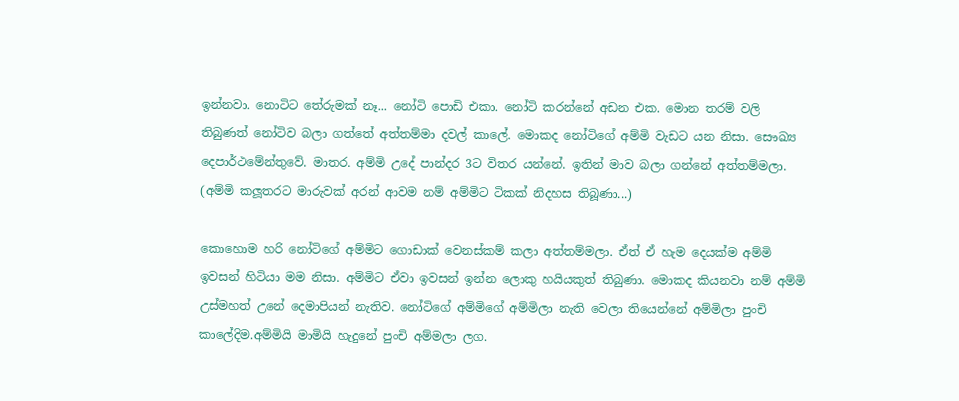ඉන්නවා. නොටිට තේරුමක් නෑ... නෝටි පොඩි එකා. නෝටි කරන්නේ අඩන එක. මොන තරම් වලි තිබුණත් නෝටිව බලා ගත්තේ අත්තම්මා දවල් කාලේ. මොකද නෝටිගේ අම්මි වැඩට යන නිසා. සෞඛ්‍ය දෙපාර්ථමේන්තුවේ. මාතර. අම්මි උදේ පාන්දර 3ට විතර යන්නේ. ඉතින් මාව බලා ගන්නේ අත්තම්මලා. (අම්මි කලූතරට මාරුවක් අරන් ආවම නම් අම්මිට ටිකක් නිදහස තිබූණා...)

කොහොම හරි නෝටිගේ අම්මිට ගොඩාක් වෙනස්කම් කලා අත්තම්මලා. ඒත් ඒ හැම දෙයක්ම අම්මි ඉවසන් හිටියා මම නිසා. අම්මිට ඒවා ඉවසන් ඉන්න ලොකු හයියකුත් තිබුණා. මොකද කියනවා නම් අම්මි උස්මහත් උනේ දෙමාපියන් නැතිව. නෝටිගේ අම්මිගේ අම්මිලා නැති වෙලා තියෙන්නේ අම්මිලා පුංචි කාලේදිම.අම්මියි මාමියි හැදුනේ පුංචි අම්මලා ලග.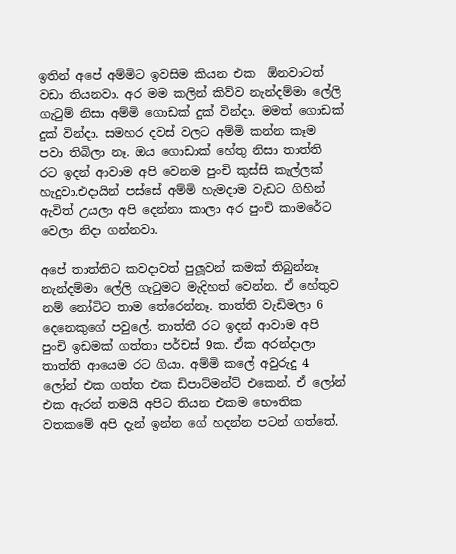ඉතින් අපේ අම්මිට ඉවසිම කියන එක  ඕනවාටත් වඩා තියනවා. අර මම කලින් කිව්ව නැන්දම්මා ලේලි ගැටුම් නිසා අම්මි ගොඩක් දුක් වින්දා. මමත් ගොඩක් දුක් වින්දා. සමහර දවස් වලට අම්මි කන්න කෑම පවා තිබිලා නෑ. ඔය ගොඩාක් හේතු නිසා තාත්ති රට ඉදන් ආවාම අපි වෙනම පුංචි කුස්සි කැල්ලක් හැදුවා.එදායින් පස්සේ අම්මි හැමදාම වැඩට ගිහින් ඇවිත් උයලා අපි දෙන්නා කාලා අර පුංචි කාමරේට වෙලා නිදා ගන්නවා.

අපේ තාත්තිට කවදාවත් පුලූවන් කමක් තිබුන්නෑ නැන්දම්මා ලේලි ගැටුමට මැදිහත් වෙන්න. ඒ හේතුව නම් නෝටිට තාම තේරෙන්නෑ. තාත්ති වැඩිමලා 6 දෙනෙකුගේ පවුලේ. තාත්තී රට ඉදන් ආවාම අපි පුංචි ඉඩමක් ගත්තා පර්චස් 9ක. ඒක අරන්දාලා තාත්ති ආයෙම රට ගියා. අම්මි කලේ අවුරුදු 4 ලෝන් එක ගත්ත එක ඩිපාට්මන්ට් එකෙන්. ඒ ලෝන් එක ඇරන් තමයි අපිට තියන එකම භෞතික වතකමේ අපි දැන් ඉන්න ගේ හදන්න පටන් ගත්තේ.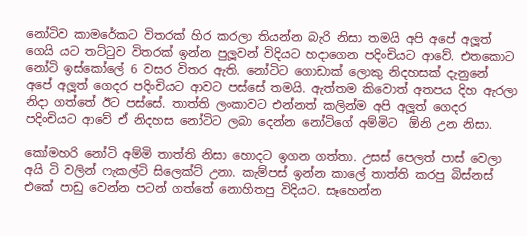නෝටිව කාමරේකට විතරක් හිර කරලා තියන්න බැරි නිසා තමයි අපි අපේ අලූත් ගෙයි යට තට්ටුව විතරක් ඉන්න පුලූවන් විදියට හදාගෙන පදිංචියට ආවේ. එතකොට නෝටි ඉස්කෝලේ 6 වසර විතර ඇති. නෝටිට ගොඩාක් ලොකු නිදහසක් දැනුනේ අපේ අලූත් ගෙදර පදිංචියට ආවට පස්සේ තමයි. ඇත්තම කිවොත් අතපය දිහ ඇරලා නිදා ගත්තේ ඊට පස්සේ. තාත්ති ලංකාවට එන්නත් කලින්ම අපි අලූත් ගෙදර පදිංචියට ආවේ ඒ නිදහස නෝටිට ලබා දෙන්න නෝටිගේ අම්මිට  ඕනි උන නිසා.

කෝමහරි නෝටි අම්මි තාත්ති නිසා හොදට ඉගන ගත්තා. උසස් පෙලත් පාස් වෙලා අයි ටි වලින් ෆැකල්ටි සිලෙක්ට් උනා. කැම්පස් ඉන්න කාලේ තාත්ති කරපු බිස්නස් එකේ පාඩු වෙන්න පටන් ගත්තේ නොහිතපු විදියට. සෑහෙන්න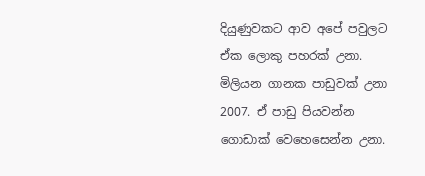දියුණුවකට ආව අපේ පවුලට ඒක ලොකු පහරක් උනා. මිලියන ගානක පාඩුවක් උනා 2007. ඒ පාඩු පියවන්න ගොඩාක් වෙහෙසෙන්න උනා.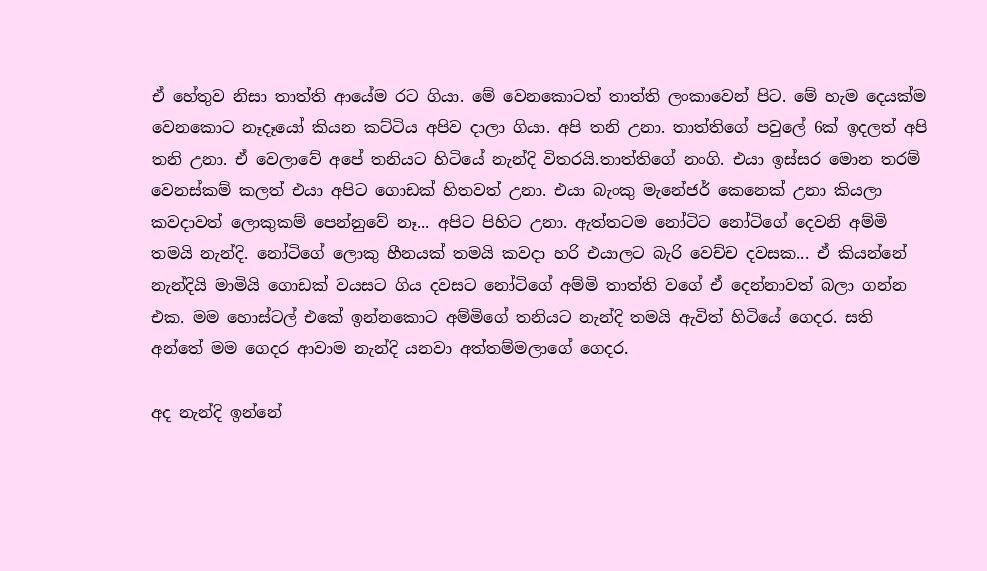ඒ හේතුව නිසා තාත්ති ආයේම රට ගියා. මේ වෙනකොටත් තාත්ති ලංකාවෙන් පිට. මේ හැම දෙයක්ම වෙනකොට නෑදෑයෝ කියන කට්ටිය අපිව දාලා ගියා. අපි තනි උනා. තාත්තිගේ පවුලේ 6ක් ඉදලත් අපි තනි උනා. ඒ වෙලාවේ අපේ තනියට හිටියේ නැන්දි විතරයි.තාත්තිගේ නංගි. එයා ඉස්සර මොන තරම් වෙනස්කම් කලත් එයා අපිට ගොඩක් හිතවත් උනා. එයා බැංකු මැනේජර් කෙනෙක් උනා කියලා කවදාවත් ලොකුකම් පෙන්නුවේ නෑ... අපිට පිහිට උනා. ඇත්තටම නෝටිට නෝටිගේ දෙවනි අම්මි තමයි නැන්දි. නෝටිගේ ලොකු හීනයක් තමයි කවදා හරි එයාලට බැරි වෙච්ච දවසක... ඒ කියන්නේ නැන්දියි මාමියි ගොඩක් වයසට ගිය දවසට නෝටිගේ අම්මි තාත්ති වගේ ඒ දෙන්නාවත් බලා ගන්න එක. මම හොස්ටල් එකේ ඉන්නකොට අම්මිගේ තනියට නැන්දි තමයි ඇවිත් හිටියේ ගෙදර. සති අන්තේ මම ගෙදර ආවාම නැන්දි යනවා අත්තම්මලාගේ ගෙදර.

අද නැන්දි ඉන්නේ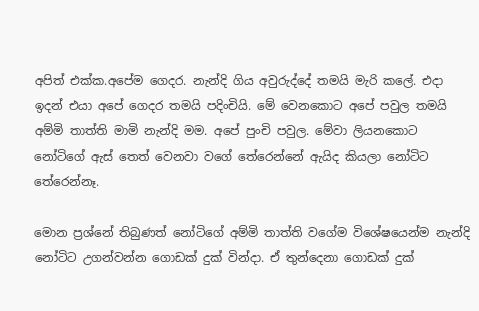අපිත් එක්ක.අපේම ගෙදර. නැන්දි ගිය අවුරුද්දේ තමයි මැරි කලේ. එදා ඉදන් එයා අපේ ගෙදර තමයි පදිංචියි. මේ වෙනකොට අපේ පවුල තමයි අම්මි තාත්ති මාමි නැන්දි මම. අපේ පුංචි පවුල. මේවා ලියනකොට නෝටිගේ ඇස් තෙත් වෙනවා වගේ තේරෙන්නේ ඇයිද කියලා නෝටිට තේරෙන්නෑ.

මොන ප්‍රශ්නේ තිබුණත් නෝටිගේ අම්මි තාත්ති වගේම විශේෂයෙන්ම නැන්දි නෝටිට උගන්වන්න ගොඩක් දුක් වින්දා. ඒ තුන්දෙනා ගොඩක් දුක්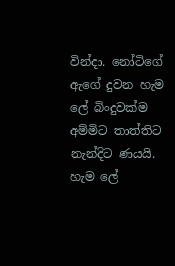වින්දා. නෝටිගේ ඇගේ දුවන හැම ලේ බිංදුවක්ම අම්මිට තාත්තිට නැන්දිට ණයයි. හැම ලේ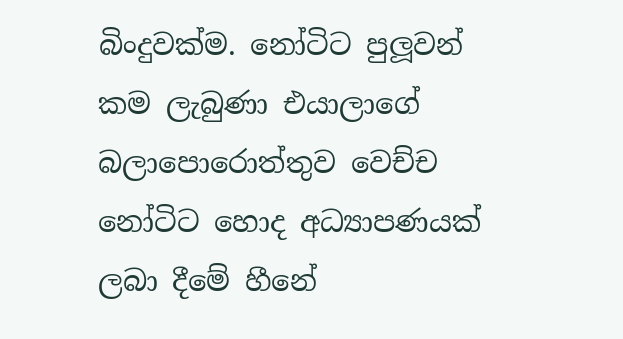බිංදුවක්ම. නෝටිට පුලූවන් කම ලැබුණා එයාලාගේ බලාපොරොත්තුව වෙච්ච නෝටිට හොද අධ්‍යාපණයක් ලබා දීමේ හීනේ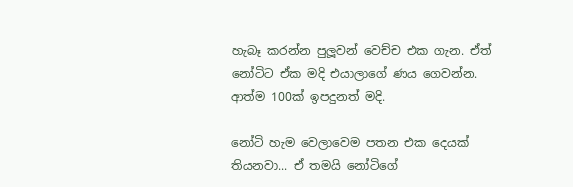හැබෑ කරන්න පුලූවන් වෙච්ච එක ගැන. ඒත් නෝටිට ඒක මදි එයාලාගේ ණය ගෙවන්න. ආත්ම 100ක් ඉපදුනත් මදි.

නෝටි හැම වෙලාවෙම පතන එක දෙයක් තියනවා... ඒ තමයි නෝටිගේ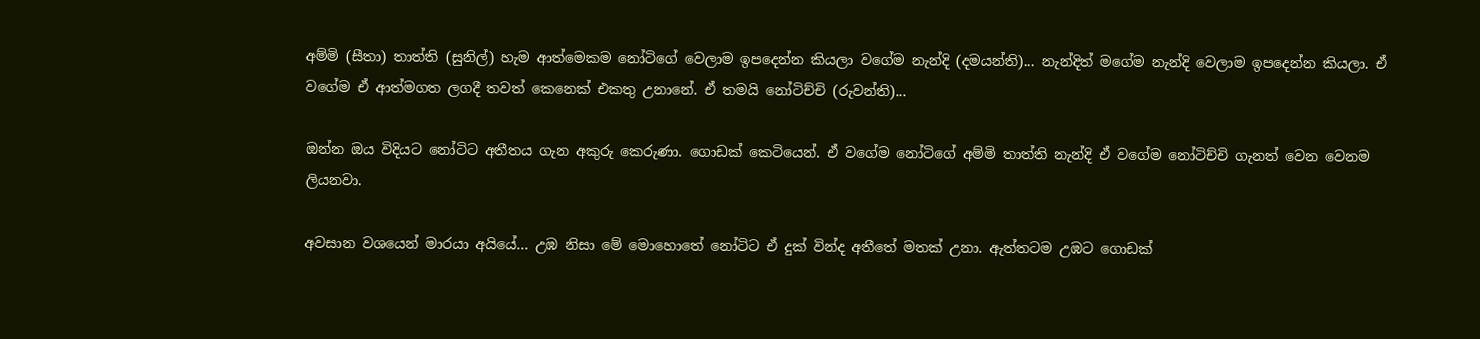අම්මි (සීතා) තාත්ති (සුනිල්) හැම ආත්මෙකම නෝටිගේ වෙලාම ඉපදෙන්න කියලා වගේම නැන්දි (දමයන්ති)... නැන්දිත් මගේම නැන්දි වෙලාම ඉපදෙන්න කියලා. ඒ වගේම ඒ ආත්මගත ලගදී තවත් කෙනෙක් එකතු උනානේ. ඒ තමයි නෝටිච්චි (රුවන්ති)...

ඔන්න ඔය විදියට නෝටිට අතීතය ගැන අකුරු කෙරුණා. ගොඩක් කෙටියෙන්. ඒ වගේම නෝටිගේ අම්මි තාත්ති නැන්දි ඒ වගේම නෝටිච්චි ගැනත් වෙන වෙනම ලියනවා.

අවසාන වශයෙන් මාරයා අයියේ... උඹ නිසා මේ මොහොතේ නෝටිට ඒ දුක් වින්ද අතීතේ මතක් උනා. ඇත්තටම උඹට ගොඩක්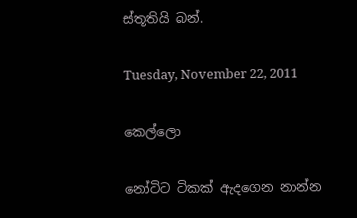ස්තූතියි බන්.

Tuesday, November 22, 2011

කෙල්ලො

නෝටිට ටිකක් ඇදගෙන නාන්න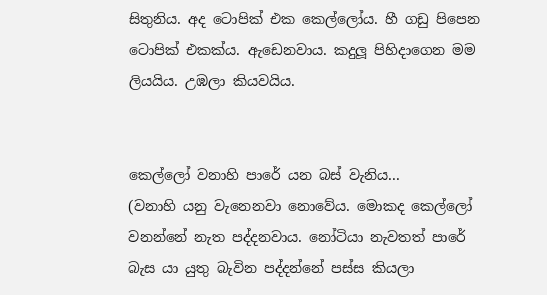සිතුනිය. අද ටොපික් එක කෙල්ලෝය. හී ගඩු පිපෙන ටොපික් එකක්ය. ඇඩෙනවාය. කදුලූ පිහිදාගෙන මම ලියයිය. උඹලා කියවයිය.


කෙල්ලෝ වනාහි පාරේ යන බස් වැනිය...
(වනාහි යනු වැනෙනවා නොවේය. මොකද කෙල්ලෝ වනන්නේ නැත පද්දනවාය. නෝටියා නැවතත් පාරේ බැස යා යුතු බැවින පද්දන්නේ පස්ස කියලා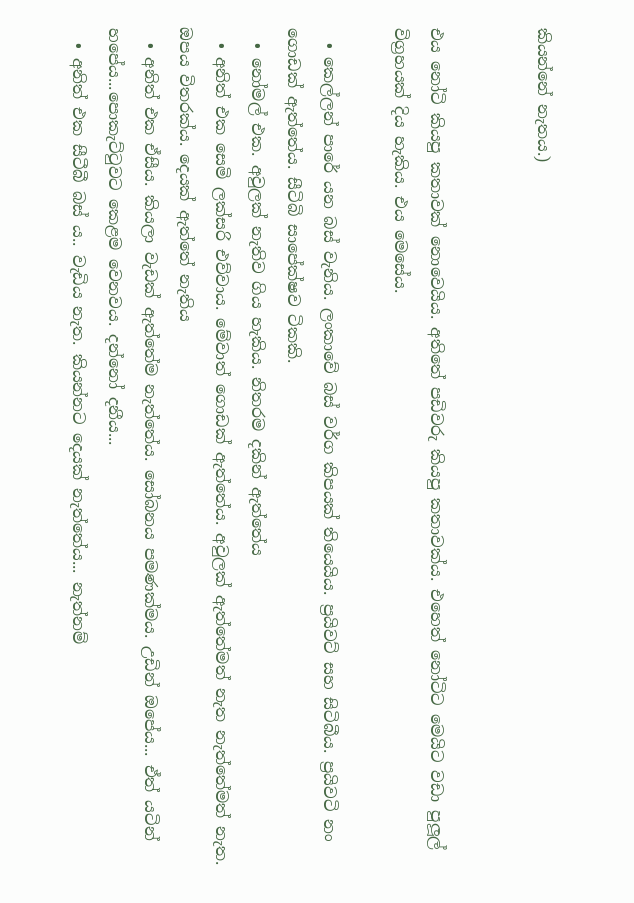කියන්නේ නැතය.)


එය නෝටි කියපු කතාවක් නොවෙයිය. අතිතේ පඩිවරු කියපු කතාවක්ය. එහෙත් නෝටිට මෙයිට වඩා පුලූල් විග්‍රහයක් දිය හැකිය. එය මෙසේය.

  • කෙල්ලන් පාරේ යන බස් වැනිය. ලංකාවේ බස් වර්ග කිපයක් තියෙයිය. ප්‍රයිවට් සහ සිටිබීය. ප්‍රයිවටි නං ගොඩක් ඇත්තේය. සීටිබි සාපේක්ෂව ටිකකි.
  • නෝමල් එක. අවුලක් නැතිව ගිය හැකිය. නිතරම දකින් ඇත්තේය
  • අනිත් එක සෙමි ලක්සරි එව්වාය. මේවාත් ගොඩක් ඇත්තේය. අවුලක් ඇත්තේමත් නැත නැත්තේමත් නැත. ඔපය විතරක්ය. දෙයක් ඇත්තේ නැතිය
  • අනිත් එක ඒසීය. කියලා වැඩක් ඇත්තේම නැත්තේය. සෝබනය පමණක්මය. උඩින් ඔපේය... ඒත් යටින් හපේය...පොකැට්ටුවට කෙළම වෙනවය. දන්නෝ දනීය...
  • අනිත් එක සීටීබී බස් ය.. වැඩිය නැත. කියන්නට දෙයක් නැත්තේය... නැත්නම්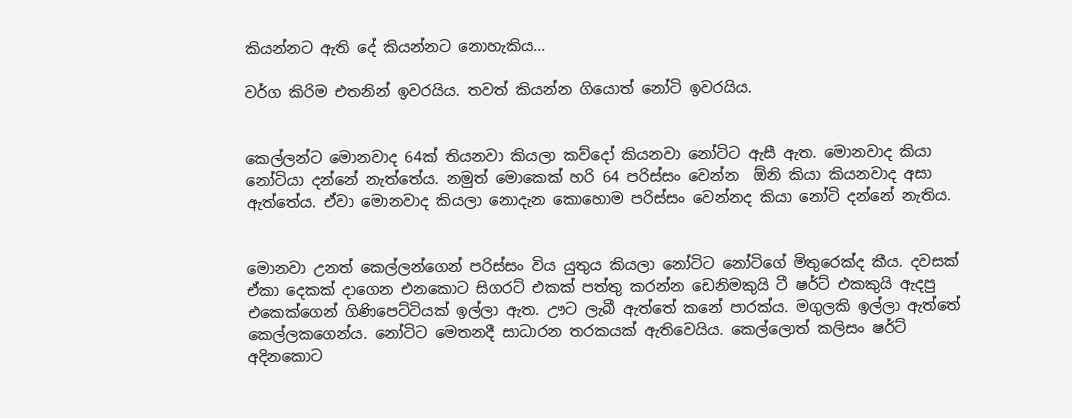කියන්නට ඇති දේ කියන්නට නොහැකිය...

වර්ග කිරිම එතනින් ඉවරයිය. තවත් කියන්න ගියොත් නෝටි ඉවරයිය.


කෙල්ලන්ට මොනවාද 64ක් තියනවා කියලා කව්දෝ කියනවා නෝටිට ඇසී ඇත. මොනවාද කියා නෝටියා දන්නේ නැත්තේය. නමුත් මොකෙක් හරි 64 පරිස්සං වෙන්න  ඕනි කියා කියනවාද අසා ඇත්තේය. ඒවා මොනවාද කියලා නොදැන කොහොම පරිස්සං වෙන්නද කියා නෝටි දන්නේ නැතිය.


මොනවා උනත් කෙල්ලන්ගෙන් පරිස්සං විය යුතුය කියලා නෝටිට නෝටිගේ මිතුරෙක්ද කීය. දවසක් ඒකා දෙකක් දාගෙන එනකොට සිගරට් එකක් පත්තු කරන්න ඩෙනිමකුයි ටී ෂර්ට් එකකුයි ඇදපු එකෙක්ගෙන් ගිණිපෙට්ටියක් ඉල්ලා ඇත. ඌට ලැබී ඇත්තේ කනේ පාරක්ය. මගුලකි ඉල්ලා ඇත්තේ කෙල්ලකගෙන්ය. නෝටිට මෙතනදී සාධාරන තරකයක් ඇතිවෙයිය. කෙල්ලොත් කලිසං ෂර්ට් අදිනකොට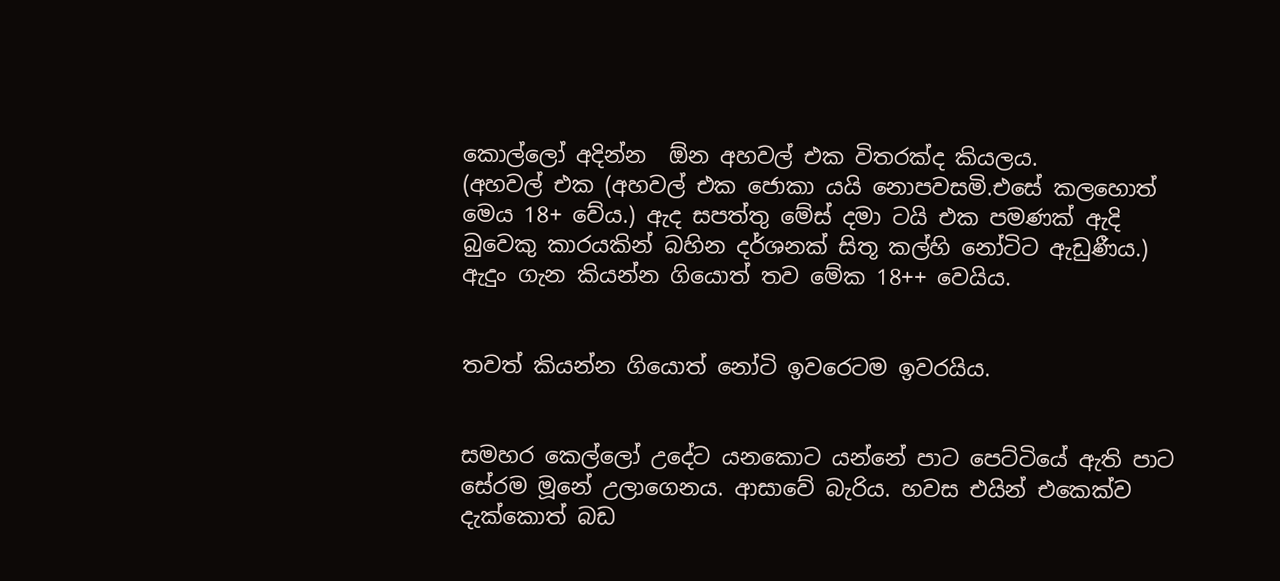කොල්ලෝ අදින්න  ඕන අහවල් එක විතරක්ද කියලය.
(අහවල් එක (අහවල් එක ජොකා යයි නොපවසමි.එසේ කලහොත් මෙය 18+ වේය.) ඇද සපත්තු මේස් දමා ටයි එක පමණක් ඇදි බුවෙකු කාරයකින් බහින දර්ශනක් සිතූ කල්හි නෝටිට ඇඩුණීය.)
ඇදුං ගැන කියන්න ගියොත් තව මේක 18++ වෙයිය.


තවත් කියන්න ගියොත් නෝටි ඉවරෙටම ඉවරයිය.


සමහර කෙල්ලෝ උදේට යනකොට යන්නේ පාට පෙට්ටියේ ඇති පාට සේරම මූනේ උලාගෙනය. ආසාවේ බැරිය. හවස එයින් එකෙක්ව දැක්කොත් බඩ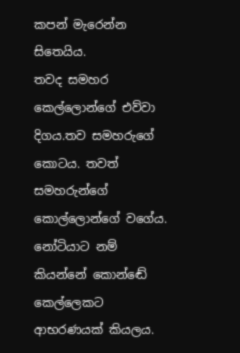කපන් මැරෙන්න සිතෙයිය.
තවද සමහර කෙල්ලොන්ගේ එව්වා දිගය.තව සමහරුගේ කොටය. තවත් සමහරුන්ගේ කොල්ලොන්ගේ වගේය. නෝටියාට නම් කියන්නේ කොන්ඬේ කෙල්ලෙකට ආභරණයක් කියලය.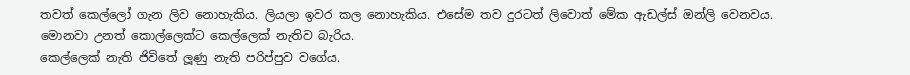තවත් කෙල්ලෝ ගැන ලිව නොහැකිය. ලියලා ඉවර කල නොහැකිය. එසේම තව දුරටත් ලිවොත් මේක ඇඩල්ස් ඔන්ලි වෙනවය. මොනවා උනත් කොල්ලෙක්ට කෙල්ලෙක් නැතිව බැරිය.
කෙල්ලෙක් නැති ජිවිතේ ලූණු නැති පරිප්පුව වගේය.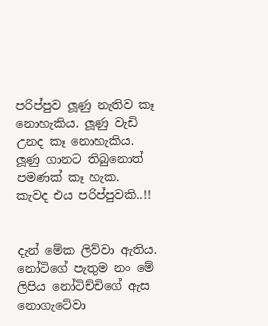පරිප්පුව ලූණු නැතිව කෑ නොහැකිය. ලූණු වැඩි උනද කෑ නොහැකිය. ලූණු ගානට තිබුනොත් පමණක් කෑ හැක.
කැවද එය පරිප්පුවකි..!!


දැන් මේක ලිව්වා ඇතිය. නෝටිගේ පැතුම නං මේ ලිපිය නෝටිච්චිගේ ඇස නොගැටේවා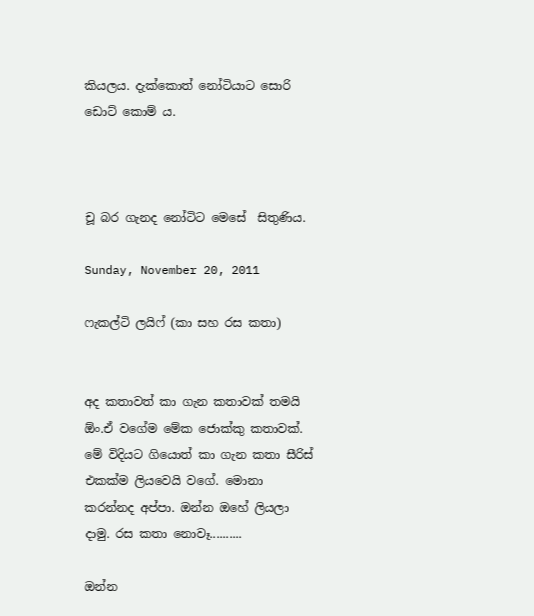කියලය. දැක්කොත් නෝටියාට සොරි ඩොට් කොම් ය.



චූ බර ගැනද නෝටිට මෙසේ  සිතුණිය.

Sunday, November 20, 2011

ෆැකල්ටි ලයිෆ් (කා සහ රස කතා)


අද කතාවත් කා ගැන කතාවක් තමයි  ඕං.ඒ වගේම මේක ජොක්කු කතාවක්. මේ විදියට ගියොත් කා ගැන කතා සීරිස් එකක්ම ලියවෙයි වගේ. මොනා කරන්නද අප්පා. ඔන්න ඔහේ ලියලා දාමු. රස කතා නොවෑ..........

ඔන්න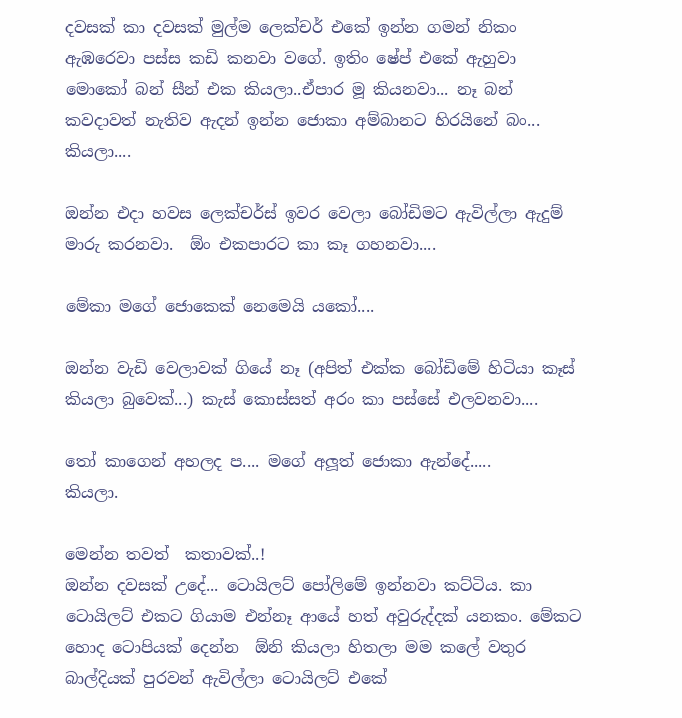දවසක් කා දවසක් මුල්ම ලෙක්චර් එකේ ඉන්න ගමන් නිකං ඇඹරෙවා පස්ස කඩි කනවා වගේ. ඉතිං ෂේප් එකේ ඇහුවා මොකෝ බන් සීන් එක කියලා..ඒපාර මූ කියනවා... නෑ බන් කවදාවත් නැතිව ඇදන් ඉන්න ජොකා අම්බානට හිරයිනේ බං... කියලා....

ඔන්න එදා හවස ලෙක්චර්ස් ඉවර වෙලා බෝඩිමට ඇවිල්ලා ඇදුම් මාරු කරනවා.  ඕං එකපාරට කා කෑ ගහනවා....

මේකා මගේ ජොකෙක් නෙමෙයි යකෝ....

ඔන්න වැඩි වෙලාවක් ගියේ නෑ (අපිත් එක්ක බෝඩිමේ හිටියා කෑස් කියලා බුවෙක්...) කැස් කොස්සත් අරං කා පස්සේ එලවනවා....

තෝ කාගෙන් අහලද ප.... මගේ අලූත් ජොකා ඇන්දේ.....
කියලා.

මෙන්න තවත්  කතාවක්..!
ඔන්න දවසක් උදේ... ටොයිලට් පෝලිමේ ඉන්නවා කට්ටිය. කා ටොයිලට් එකට ගියාම එන්නෑ ආයේ හත් අවුරුද්දක් යනකං. මේකට හොද ටොපියක් දෙන්න  ඕනි කියලා හිතලා මම කලේ වතුර බාල්දියක් පුරවන් ඇවිල්ලා ටොයිලට් එකේ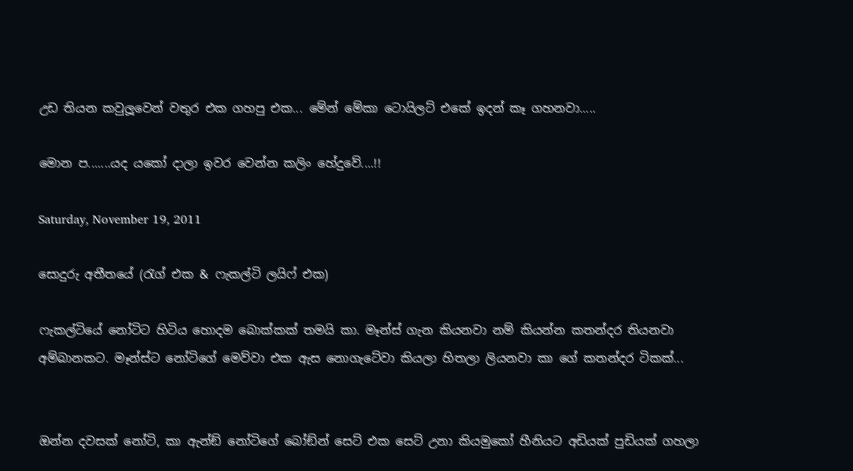උඩ තියන කවුලූවෙන් වතුර එක ගහපු එක... මේන් මේකා ටොයිලට් එකේ ඉදන් කෑ ගහනවා.....

මොන ප.......යද යකෝ දාලා ඉවර වෙන්න කලිං හේදුවේ....!!

Saturday, November 19, 2011

සොදුරු අතීතයේ (රැග් එක & ෆැකල්ටි ලයිෆ් එක)

ෆැකල්ටියේ නෝටිට හිටිය හොදම බොක්කක් තමයි කා. මෑන්ස් ගැන කියනවා නම් කියන්න කතන්දර තියනවා අම්බානකට. මෑන්ස්ට නෝටිගේ මෙව්වා එක ඇස නොගැටේවා කියලා හිතලා ලියනවා කා ගේ කතන්දර ටිකක්...


ඔන්න දවසක් නෝටි, කා ඇන්ඞ් නෝටිගේ බෝඞ්න් සෙට් එක සෙට් උනා කියමුකෝ හීනියට අඩියක් පුඩියක් ගහලා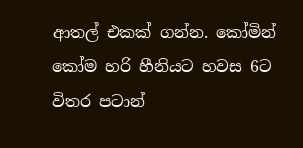ආතල් එකක් ගන්න. කෝමින් කෝම හරි හීනියට හවස 6ට විතර පටාන්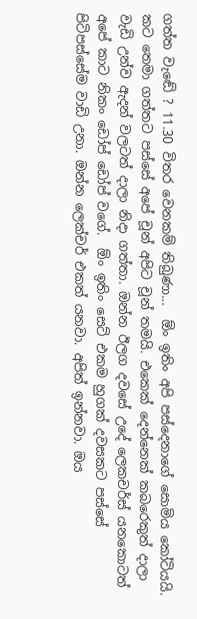ගත්ත වැඬේ ? 11.30 විතර වෙනකම් තිබුණා...  ඕං ඉතිං අපි පස්දෙනාගේ සොමිය කෝටියයි. කට තෙමා ගත්තට පස්සේ අපේ චූන් අපිට චූන් තමයි. එකෙක් දෙන්නෙක් කබරෙකුත් දාලා වැඩි උන්ව ඇදන් වලටත් දාලා නිදා ගත්තා. ඔන්න ඊලග දවසේ උදේ ලෙකචර්ස් යනකොටත් අපේ කාට නිකං ඩෝප් ඩෝප් වගේ.  ඕං ඉතිං සෙට් එකම හුගක් දවසකට පස්සේ පිටිපස්සේම වාඩි උනා. ඔන්න ලෙක්චර් එකත් යනවා. අපිත් ඉන්නවා. ඔය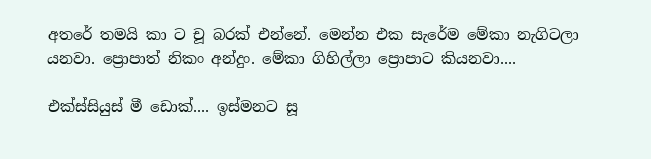අතරේ තමයි කා ට චූ බරක් එන්නේ. මෙන්න එක සැරේම මේකා නැගිටලා යනවා. ප්‍රොපාත් නිකං අන්දුං. මේකා ගිහිල්ලා ප්‍රොපාට කියනවා....

එක්ස්සියුස් මී ඩොක්.... ඉස්මනට සූ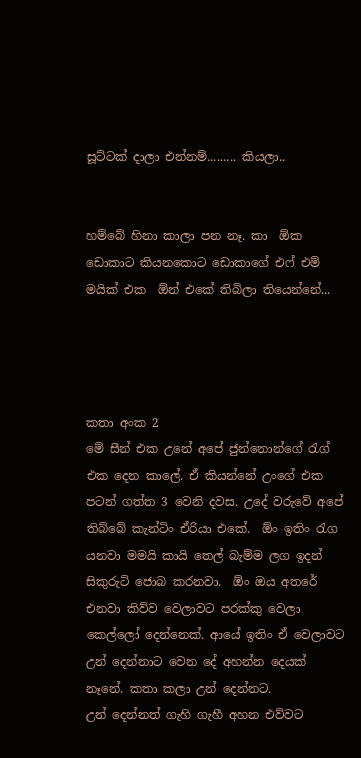සූට්ටක් දාලා එන්නම්......... කියලා..


හම්බේ හිනා කාලා පන නෑ. කා  ඕක ඩොකාට කියනකොට ඩොකාගේ එෆ් එම් මයික් එක  ඕන් එකේ තිබිලා තියෙන්නේ...




කතා අංක 2
මේ සීන් එක උනේ අපේ ජුන්නොන්ගේ රැග් එක දෙන කාලේ. ඒ කියන්නේ උංගේ එක පටන් ගත්ත 3 වෙනි දවස. උදේ වරුවේ අපේ තිබ්බේ කැන්ටිං ඒරියා එකේ.  ඕං ඉතිං රැග යනවා මමයි කායි තෙල් බැම්ම ලග ඉදන් සිකුරුටි ජොබ කරනවා.  ඕං ඔය අතරේ එනවා කිව්ව වෙලාවට පරක්කු වෙලා කෙල්ලෝ දෙන්නෙක්. ආයේ ඉතිං ඒ වෙලාවට උන් දෙන්නාට වෙන දේ අහන්න දෙයක් නෑනේ. කතා කලා උන් දෙන්නට.
උන් දෙන්නත් ගැහි ගැහී අහන එව්වට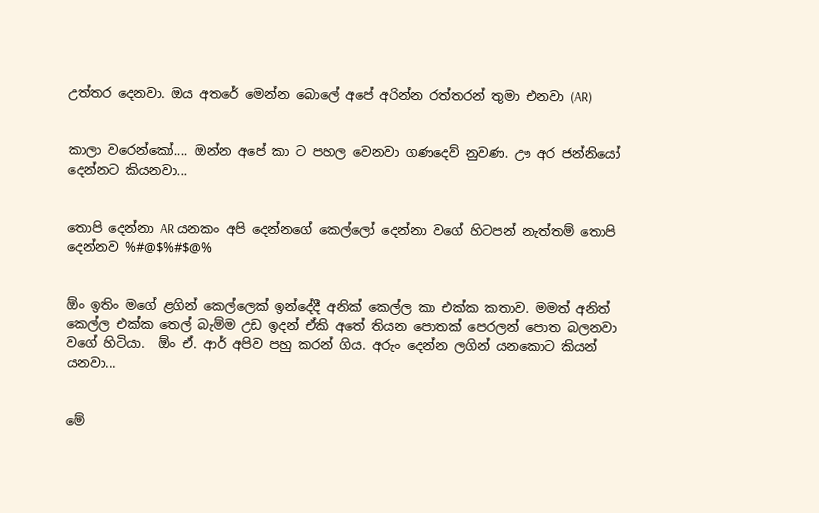උත්තර දෙනවා. ඔය අතරේ මෙන්න බොලේ අපේ අරින්න රත්තරන් තුමා එනවා (AR)


කාලා වරෙන්කෝ.... ඔන්න අපේ කා ට පහල වෙනවා ගණදෙව් නුවණ. ඌ අර ජන්නියෝ දෙන්නට කියනවා...


තොපි දෙන්නා AR යනකං අපි දෙන්නගේ කෙල්ලෝ දෙන්නා වගේ හිටපන් නැත්තම් තොපි දෙන්නව %#@$%#$@%


ඕං ඉතිං මගේ ළගින් කෙල්ලෙක් ඉන්දේදී අනික් කෙල්ල කා එක්ක කතාව. මමත් අනිත් කෙල්ල එක්ක තෙල් බැම්ම උඩ ඉදන් ඒකි අතේ තියන පොතක් පෙරලන් පොත බලනවා වගේ හිටියා.  ඕං ඒ. ආර් අපිව පහු කරන් ගිය. අරුං දෙන්න ලගින් යනකොට කියන් යනවා...


මේ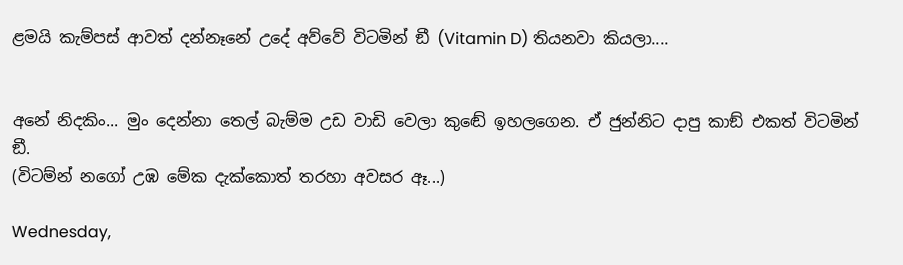ළමයි කැම්පස් ආවත් දන්නෑනේ උදේ අව්වේ විටමින් ඞී (Vitamin D) තියනවා කියලා....


අනේ නිදකිං... මුං දෙන්නා තෙල් බැම්ම උඩ වාඩි වෙලා කුඬේ ඉහලගෙන. ඒ ජුන්නිට දාපු කාඞ් එකත් විටමින් ඞී.
(විටම්න් නගෝ උඹ මේක දැක්කොත් තරහා අවසර ඈ...)

Wednesday,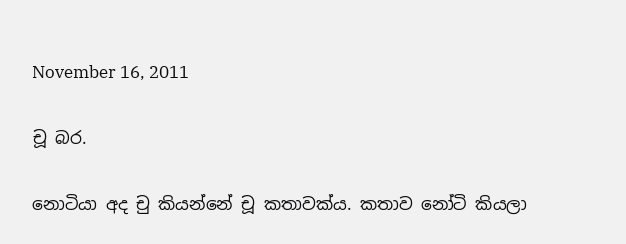November 16, 2011

චූ බර.

නොටියා අද චු කියන්නේ චූ කතාවක්ය. කතාව නෝටි කියලා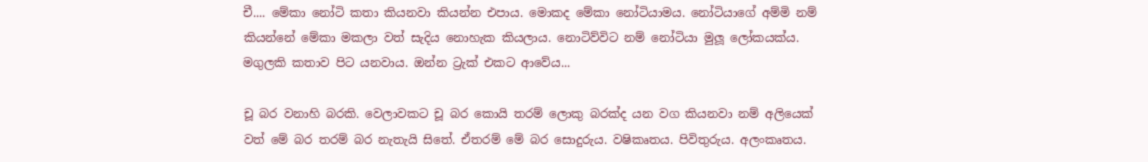චී.... මේකා නෝටි කතා කියනවා කියන්න එපාය. මොකද මේකා නෝටියාමය. නෝටියාගේ අම්මි නම් කියන්නේ මේකා මකලා වත් සැදිය නොහැක කියලාය. නොටිව්විට නම් නෝටියා මුලූ ලෝකයක්ය. මගුලකි කතාව පිට යනවාය. ඔන්න ට්‍රැක් එකට ආවේය...

චූ බර වනාහි බරකි. වෙලාවකට චූ බර කොයි තරම් ලොකු බරක්ද යන වග කියනවා නම් අලියෙක් වත් මේ බර තරම් බර නැතැයි සිතේ. ඒතරම් මේ බර සොදුරුය. වෂිකෘතය. පිවිතුරුය. අලංකෘතය.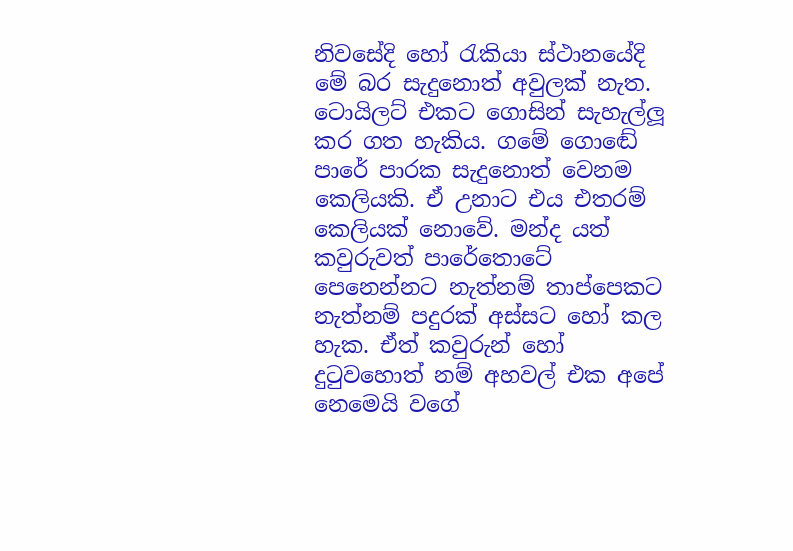නිවසේදි හෝ රැකියා ස්ථානයේදි මේ බර සැදුනොත් අවුලක් නැත. ටොයිලට් එකට ගොසින් සැහැල්ලූ කර ගත හැකිය. ගමේ ගොඬේ පාරේ පාරක සැදුනොත් වෙනම කෙලියකි. ඒ උනාට එය එතරම් කෙලියක් නොවේ. මන්ද යත් කවුරුවත් පාරේතොටේ පෙනෙන්නට නැත්නම් තාප්පෙකට නැත්නම් පදුරක් අස්සට හෝ කල හැක. ඒත් කවුරුන් හෝ දුටුවහොත් නම් අහවල් එක අපේ නෙමෙයි වගේ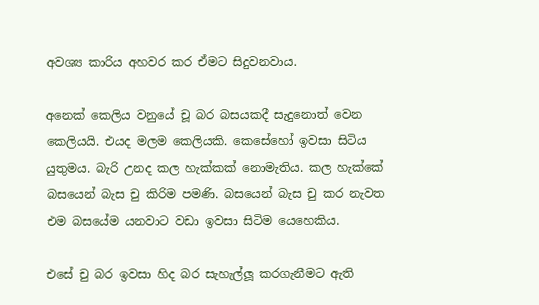අවශ්‍ය කාරිය අහවර කර ඒමට සිදුවනවාය.

අනෙක් කෙලිය වනුයේ චූ බර බසයකදී සැදුනොත් වෙන කෙලියයි. එයද මලම කෙලියකි. කෙසේහෝ ඉවසා සිටිය යුතුමය. බැරි උනද කල හැක්කක් නොමැතිය. කල හැක්කේ බසයෙන් බැස චු කිරිම පමණි. බසයෙන් බැස චු කර නැවත එම බසයේම යනවාට වඩා ඉවසා සිටිම යෙහෙකිය.

එසේ චු බර ඉවසා හිද බර සැහැල්ලූ කරගැනීමට ඇති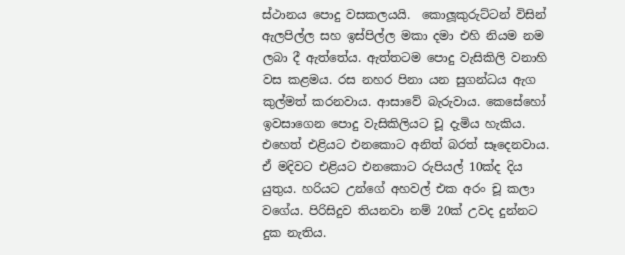ස්ථානය පොදු වසකලයයි.  කොලූකුරුට්ටන් විසින් ඇලපිල්ල සහ ඉස්පිල්ල මකා දමා එහි නියම නම ලබා දී ඇත්තේය. ඇත්තටම පොදු වැසිකිලි වනාහි වස කළමය. රස නහර පිනා යන සුගන්ධය ඇග කුල්මත් කරනවාය. ආසාවේ බැරුවාය. කෙසේහෝ ඉවසාගෙන පොදු වැසිකිලියට චූ දැමිය හැකිය. එහෙත් එළියට එනකොට අනිත් බරත් සෑදෙනවාය. ඒ මදිවට එළියට එනකොට රුපියල් 10ක්ද දිය යුතුය. හරියට උන්ගේ අහවල් එක අරං චූ කලා වගේය. පිරිසිදුව තියනවා නම් 20ක් උවද දුන්නට දුක නැතිය.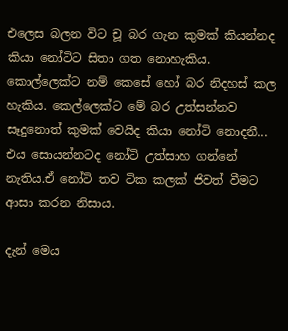එලෙස බලන විට චූ බර ගැන කුමක් කියන්නද කියා නෝටිට සිතා ගත නොහැකිය. කොල්ලෙක්ට නම් කෙසේ හෝ බර නිදහස් කල හැකිය. කෙල්ලෙක්ට මේ බර උත්සන්නව සෑදුනොත් කුමක් වෙයිද කියා නෝටි නොදනී... එය සොයන්නටද නෝටි උත්සාහ ගන්නේ නැතිය.ඒ නෝටි තව ටික කලක් ජිවත් වීමට ආසා කරන නිසාය.

දැන් මෙය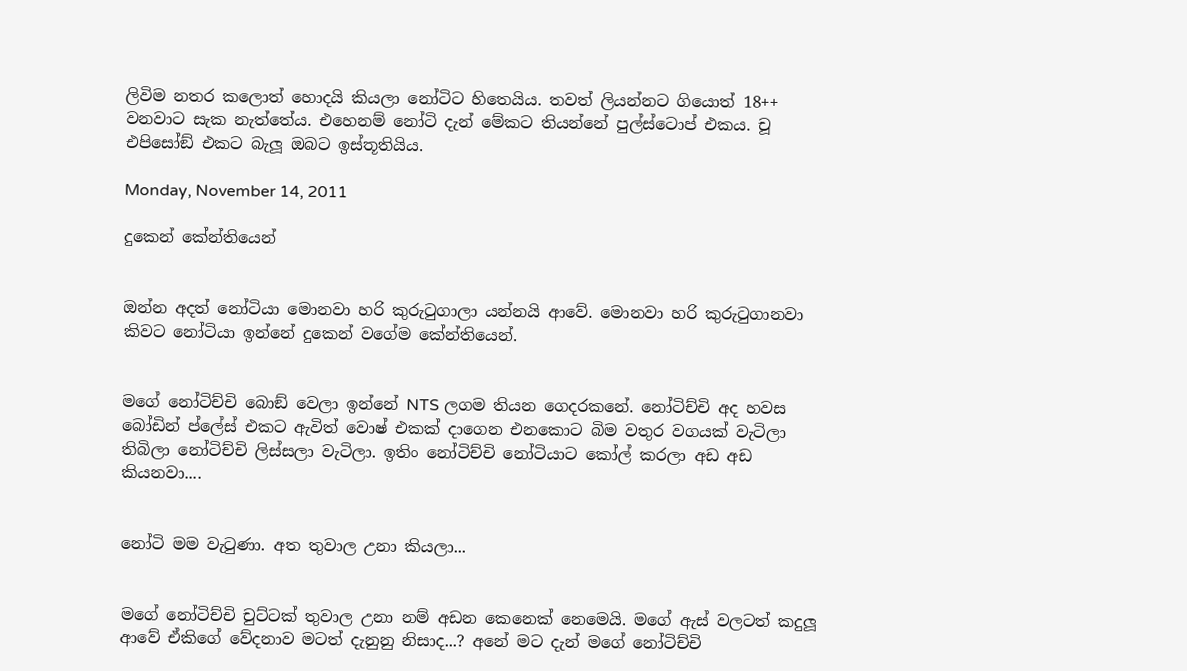ලිවිම නතර කලොත් හොදයි කියලා නෝටිට හිතෙයිය. තවත් ලියන්නට ගියොත් 18++ වනවාට සැක නැත්තේය. එහෙනම් නෝටි දැන් මේකට තියන්නේ පුල්ස්ටොප් එකය. චූ එපිසෝඞ් එකට බැලූ ඔබට ඉස්තූතියිය.

Monday, November 14, 2011

දුකෙන් කේන්තියෙන්


ඔන්න අදත් නෝටියා මොනවා හරි කුරුටුගාලා යන්නයි ආවේ. මොනවා හරි කුරුටුගානවා කිවට නෝටියා ඉන්නේ දුකෙන් වගේම කේන්තියෙන්.


මගේ නෝටිච්චි බොඞ් වෙලා ඉන්නේ NTS ලගම තියන ගෙදරකනේ. නෝටිච්චි අද හවස බෝඩින් ප්ලේස් එකට ඇවිත් වොෂ් එකක් දාගෙන එනකොට බිම වතුර වගයක් වැටිලා තිබිලා නෝටිච්චි ලිස්සලා වැටිලා. ඉතිං නෝටිච්චි නෝටියාට කෝල් කරලා අඩ අඩ කියනවා....


නෝටි මම වැටුණා. අත තුවාල උනා කියලා...


මගේ නෝටිච්චි චුට්ටක් තුවාල උනා නම් අඩන කෙනෙක් නෙමෙයි. මගේ ඇස් වලටත් කදුලූ ආවේ ඒකිගේ වේදනාව මටත් දැනුනු නිසාද...? අනේ මට දැන් මගේ නෝටිච්චි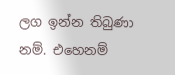ලග ඉන්න තිබුණා නම්. එහෙනම්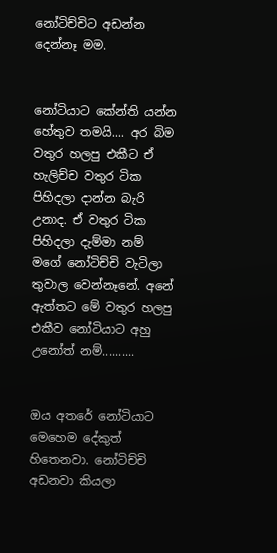නෝටිච්චිට අඩන්න දෙන්නෑ මම.


නෝටියාට කේන්ති යන්න හේතුව තමයි.... අර බිම වතුර හලපු එකීට ඒ හැලිච්ච වතුර ටික පිහිදලා දාන්න බැරි උනාද. ඒ වතුර ටික පිහිදලා දැම්මා නම් මගේ නෝටිච්චි වැටිලා තුවාල වෙන්නෑනේ. අනේ ඇත්තට මේ වතුර හලපු එකීව නෝටියාට අහු උනෝත් නම්..........


ඔය අතරේ නෝටියාට මෙහෙම දේකුත් හිතෙනවා. නෝටිච්චි අඩනවා කියලා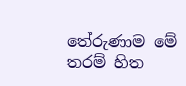තේරුණාම මේ තරම් හිත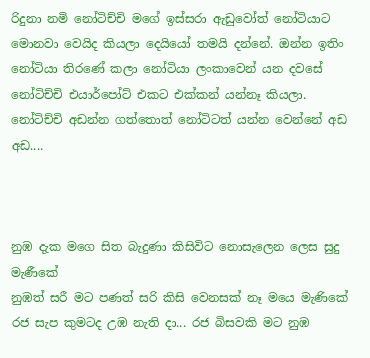රිදුනා නමි නෝටිච්චි මගේ ඉස්සරා ඇඩුවෝත් නෝටියාට මොනවා වෙයිද කියලා දෙයියෝ තමයි දන්නේ. ඔන්න ඉතිං නෝටියා තිරණේ කලා නෝටියා ලංකාවෙන් යන දවසේ නෝටිච්චි එයාර්පෝට් එකට එක්කන් යන්නෑ කියලා. නෝටිච්චි අඩන්න ගත්තොත් නෝටිටත් යන්න වෙන්නේ අඩ අඩ....



නුඹ දැක මගෙ සිත බැදුණා කිසිවිට නොසැලෙන ලෙස සුදු මැණීකේ
නුඹත් සරී මට පණත් සරි කිසි වෙනසක් නෑ මයෙ මැණිකේ
රජ සැප කුමටද උඹ නැති දා... රජ බිසවකි මට නුඹ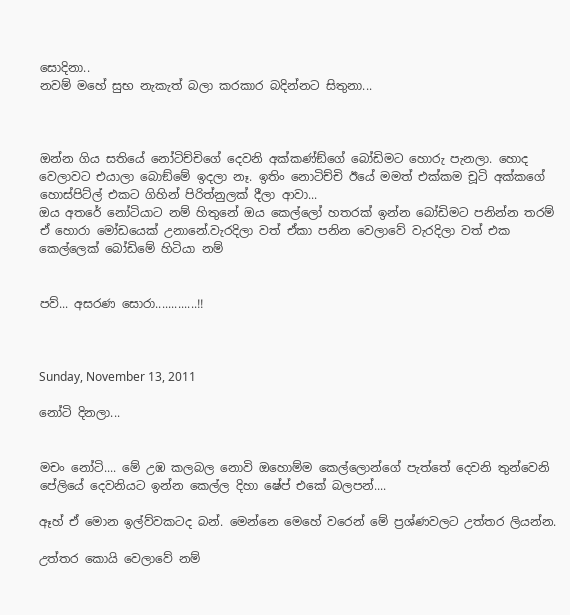සොදිනා..
නවම් මහේ සුභ නැකැත් බලා කරකාර බදින්නට සිතුනා...



ඔන්න ගිය සතියේ නෝටිච්චිගේ දෙවනි අක්කණ්ඞ්ගේ බෝඩිමට හොරු පැනලා. හොද වෙලාවට එයාලා බොඞ්මේ ඉදලා නෑ. ඉතිං නොටිච්චි ඊයේ මමත් එක්කම චූටි අක්කගේ හොස්පිට්ල් එකට ගිහින් පිරිත්නුලක් දීලා ආවා...
ඔය අතරේ නෝටියාට නම් හිතුනේ ඔය කෙල්ලෝ හතරක් ඉන්න බෝඩිමට පනින්න තරම් ඒ හොරා මෝඩයෙක් උනානේ.වැරදිලා වත් ඒකා පනින වෙලාවේ වැරදිලා වත් එක කෙල්ලෙක් බෝඩිමේ හිටියා නම්


පව්... අසරණ සොරා.............!!



Sunday, November 13, 2011

නෝටි දිනලා...


මචං නෝටි.... මේ උඹ කලබල නොවි ඔහොම්ම කෙල්ලොන්ගේ පැත්තේ දෙවනි තුන්වෙනි පේලියේ දෙවනියට ඉන්න කෙල්ල දිහා ෂේප් එකේ බලපන්....

ඈහ් ඒ මොන ඉල්ව්වකටද බන්. මෙන්නෙ මෙහේ වරෙන් මේ ප්‍රශ්ණවලට උත්තර ලියන්න.

උත්තර කොයි වෙලාවේ නම්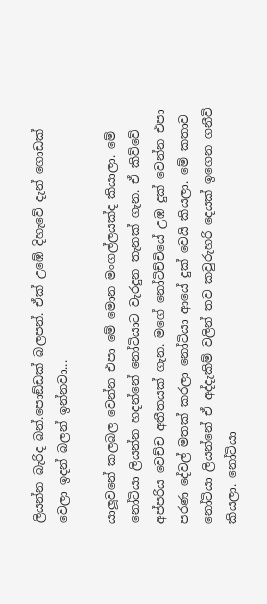ලියන්න බැරිද බන්.පොඞ්ඩක් බලපන්. ඒක් උඹේ දිහැවේ දැන් ගොඩක් වෙලා ඉදන් බලන් ඉන්නවා...

යාලූවනේ කලබල වෙන්න එපා මේ මොන මංගල්ලයක්ද කියාලා. මේ නෝටියා ලියන්න හදන්නේ නෝටියාට වැරදුන තැනක් ගැන. ඒ කිව්වේ අප්පරිය වෙච්ච අතීතයක් ගැන. මගේ නෝටිච්චියේ උඹ දුක් වෙන්න එපා පරණ දේවල් මතක් කරලා නෝටියා ආයේ දුක් වෙයි කියලා. මේ කතාව නෝටියා ලියන්නේ ඒ අද්දැකිම් වලින් තව කවුරුහරි දෙයක් ඉගෙන ගනීවි කියලා. නෝටියා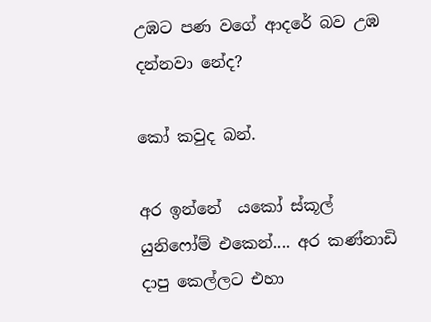උඹට පණ වගේ ආදරේ බව උඹ දන්නවා නේද?

කෝ කවුද බන්.

අර ඉන්නේ  යකෝ ස්කූල් යුනිෆෝම් එකෙන්.... අර කණ්නාඩි දාපු කෙල්ලට එහා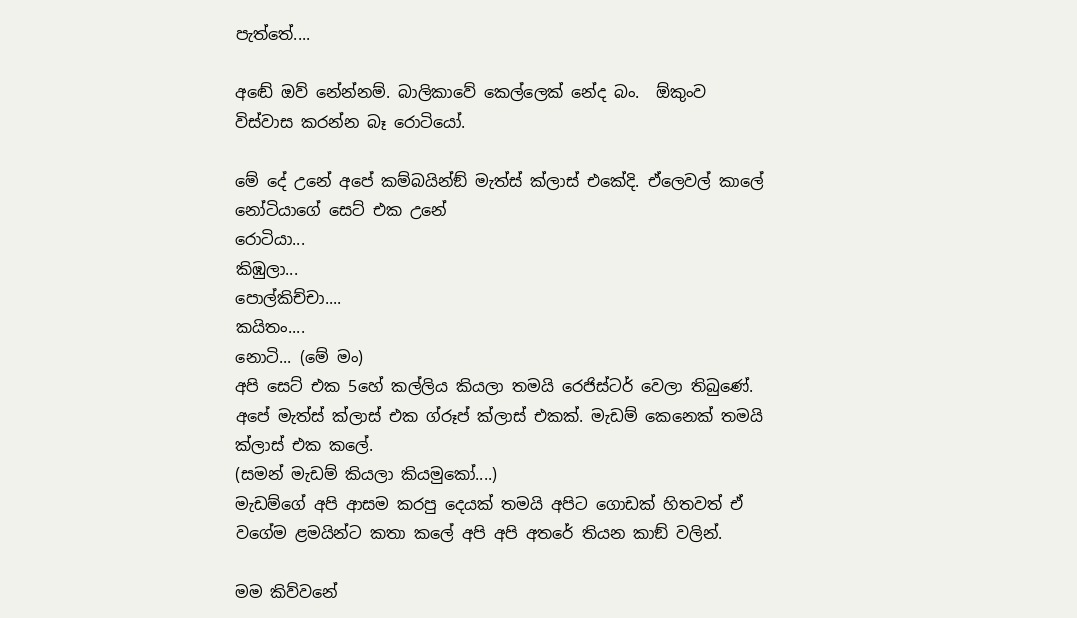පැත්තේ....

අඬේ ඔව් නේන්නම්. බාලිකාවේ කෙල්ලෙක් නේද බං.  ඕකුංව විස්වාස කරන්න බෑ රොටියෝ.

මේ දේ උනේ අපේ කම්බයින්ඞ් මැත්ස් ක්ලාස් එකේදි. ඒලෙවල් කාලේ නෝටියාගේ සෙට් එක උනේ
රොටියා...
කිඹුලා...
පොල්කිච්චා....
කයිතං....
නොටි... (මේ මං)
අපි සෙට් එක 5හේ කල්ලිය කියලා තමයි රෙජිස්ටර් වෙලා තිබුණේ. අපේ මැත්ස් ක්ලාස් එක ග්රූප් ක්ලාස් එකක්. මැඩම් කෙනෙක් තමයි ක්ලාස් එක කලේ.
(සමන් මැඩම් කියලා කියමුකෝ....)
මැඩම්ගේ අපි ආසම කරපු දෙයක් තමයි අපිට ගොඩක් හිතවත් ඒ වගේම ළමයින්ට කතා කලේ අපි අපි අතරේ තියන කාඞ් වලින්.

මම කිව්වනේ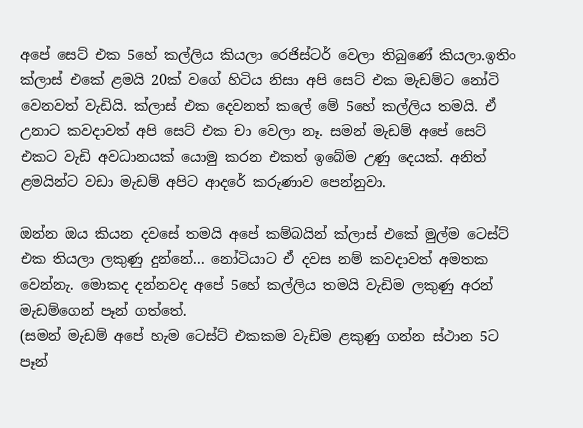අපේ සෙට් එක 5හේ කල්ලිය කියලා රෙජිස්ටර් වෙලා තිබුණේ කියලා.ඉතිං ක්ලාස් එකේ ළමයි 20ක් වගේ හිටිය නිසා අපි සෙට් එක මැඩම්ට නෝටි වෙනවත් වැඩියි. ක්ලාස් එක දෙවනත් කලේ මේ 5හේ කල්ලිය තමයි. ඒ උනාට කවදාවත් අපි සෙට් එක චා වෙලා නෑ. සමන් මැඩම් අපේ සෙට් එකට වැඩි අවධානයක් යොමු කරන එකත් ඉබේම උණු දෙයක්. අනිත් ළමයින්ට වඩා මැඩම් අපිට ආදරේ කරුණාව පෙන්නුවා.

ඔන්න ඔය කියන දවසේ තමයි අපේ කම්බයින් ක්ලාස් එකේ මුල්ම ටෙස්ට් එක තියලා ලකුණු දුන්නේ... නෝටියාට ඒ දවස නම් කවදාවත් අමතක වෙන්නැ. මොකද දන්නවද අපේ 5හේ කල්ලිය තමයි වැඩිම ලකුණු අරන් මැඩම්ගෙන් පෑන් ගත්තේ.
(සමන් මැඩම් අපේ හැම ටෙස්ට් එකකම වැඩිම ළකුණු ගන්න ස්ථාන 5ට පෑන්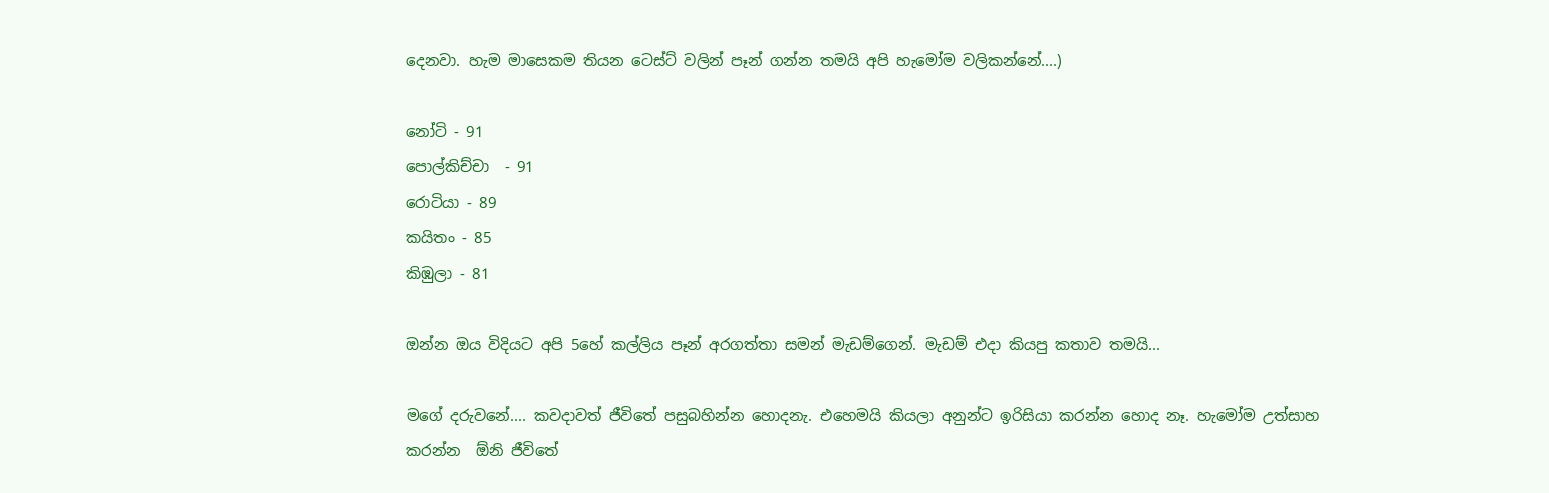දෙනවා. හැම මාසෙකම තියන ටෙස්ට් වලින් පෑන් ගන්න තමයි අපි හැමෝම වලිකන්නේ....)

නෝටි - 91
පොල්කිච්චා  - 91
රොටියා - 89
කයිතං - 85
කිඹුලා - 81

ඔන්න ඔය විදියට අපි 5හේ කල්ලිය පෑන් අරගත්තා සමන් මැඩම්ගෙන්. මැඩම් එදා කියපු කතාව තමයි...

මගේ දරුවනේ.... කවදාවත් ජීවිතේ පසුබහින්න හොදනැ. එහෙමයි කියලා අනුන්ට ඉරිසියා කරන්න හොද නෑ. හැමෝම උත්සාහ කරන්න  ඕනි ජීවිතේ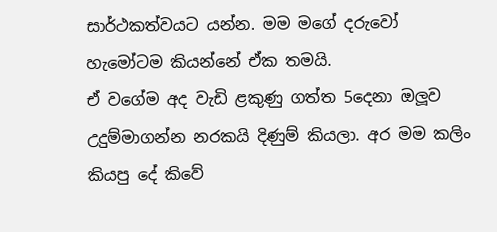සාර්ථකත්වයට යන්න. මම මගේ දරුවෝ හැමෝටම කියන්නේ ඒක තමයි.
ඒ වගේම අද වැඩි ළකුණු ගත්ත 5දෙනා ඔලූව උදුම්මාගන්න නරකයි දිණුම් කියලා. අර මම කලිං කියපු දේ කිවේ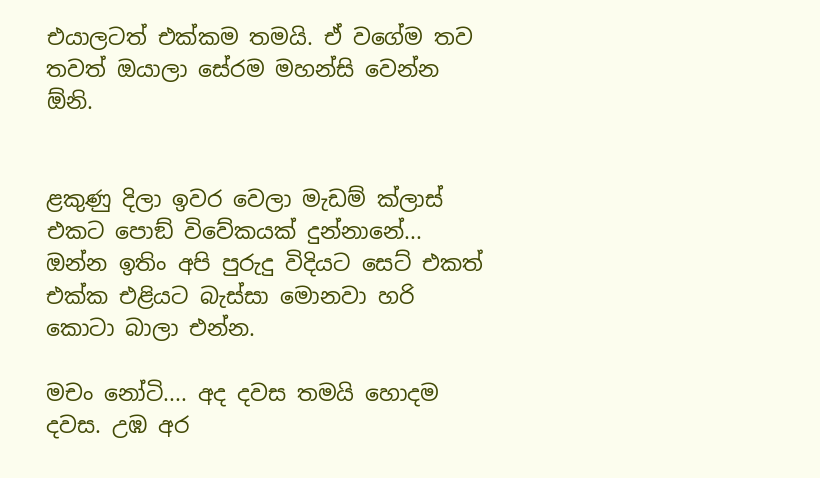එයාලටත් එක්කම තමයි. ඒ වගේම තව තවත් ඔයාලා සේරම මහන්සි වෙන්න  ඕනි.


ළකුණු දිලා ඉවර වෙලා මැඩම් ක්ලාස් එකට පොඞ් විවේකයක් දුන්නානේ... ඔන්න ඉතිං අපි පුරුදු විදියට සෙට් එකත් එක්ක එළියට බැස්සා මොනවා හරි කොටා බාලා එන්න.

මචං නෝටි.... අද දවස තමයි හොදම දවස. උඹ අර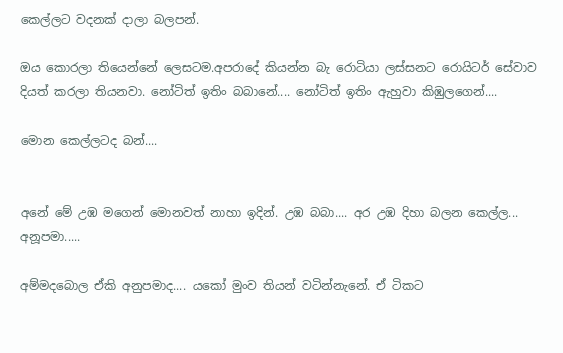කෙල්ලට වදනක් දාලා බලපන්.

ඔය කොරලා තියෙන්නේ ලෙසටම.අපරාදේ කියන්න බැ රොටියා ලස්සනට රොයිටර් සේවාව දියත් කරලා තියනවා. නෝටිත් ඉතිං බබානේ.... නෝටිත් ඉතිං ඇහුවා කිඹුලගෙන්....

මොන කෙල්ලටද බන්....


අනේ මේ උඹ මගෙන් මොනවත් නාහා ඉදින්. උඹ බබා.... අර උඹ දිහා බලන කෙල්ල... අනූපමා.....

අම්මදබොල ඒකි අනුපමාද.... යකෝ මුංව තියන් වටින්නැනේ. ඒ ටිකට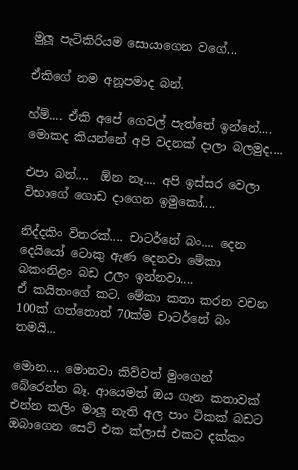මුලූ පැටිකිරියම සොයාගෙන වගේ...

ඒකිගේ නම අනූපමාද බන්.

හ්ම්.... ඒකි අපේ ගෙවල් පැත්තේ ඉන්නේ.... මොකද කියන්නේ අපි වදනක් දාලා බලමුද....

එපා බන්....  ඕන නෑ.... අපි ඉස්සර වෙලා විභාගේ ගොඩ දාගෙන ඉමුකෝ....

නිද්දකිං විතරක්.... චාටර්නේ බං.... දෙන දෙයියෝ ටොකු ඇණ දෙනවා මේකා බකංනිළං බඩ උලං ඉන්නවා....
ඒ කයිතංගේ කට. මේකා කතා කරන වචන 100ක් ගත්තොත් 70ක්ම චාටර්නේ බං තමයි...

මොන.... මොනවා කිව්වත් මුංගෙන් බේරෙන්න බෑ. ආයෙමත් ඔය ගැන කතාවක් එන්න කලිං මාලූ නැති අල පාං ටිකක් බඩට ඔබාගෙන සෙට් එක ක්ලාස් එකට දක්කං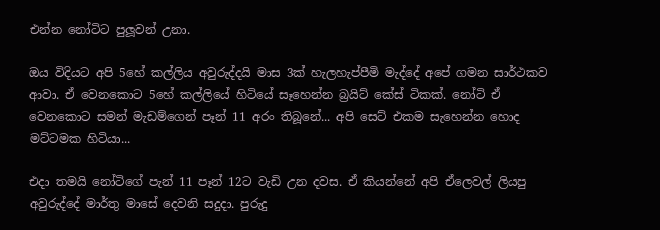එන්න නෝටිට පුලූවන් උනා.

ඔය විදියට අපි 5හේ කල්ලිය අවුරුද්දයි මාස 3ක් හැලහැප්පීමි මැද්දේ අපේ ගමන සාර්ථකව ආවා. ඒ වෙනකොට 5හේ කල්ලියේ හිටියේ සෑහෙන්න බ්‍රයිට් කේස් ටිකක්. නෝටි ඒ වෙනකොට සමන් මැඩම්ගෙන් පෑන් 11 අරං තිබූනේ... අපි සෙට් එකම සැහෙන්න හොද මට්ටමක හිටියා...

එදා තමයි නෝටිගේ පැන් 11 පෑන් 12ට වැඩි උන දවස. ඒ කියන්නේ අපි ඒලෙවල් ලියපු අවුරුද්දේ මාර්තු මාසේ දෙවනි සදුදා. පුරුදු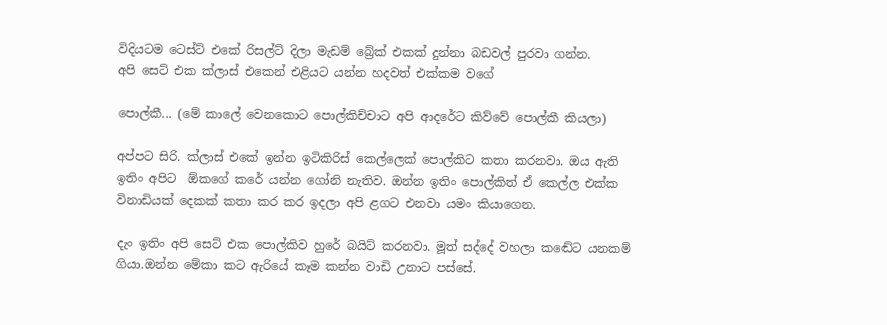විදියටම ටෙස්ට් එකේ රිසල්ට් දිලා මැඩම් බ්‍රේක් එකක් දුන්නා බඩවල් පුරවා ගන්න.
අපි සෙට් එක ක්ලාස් එකෙන් එළියට යන්න හදවත් එක්කම වගේ

පොල්කී... (මේ කාලේ වෙනකොට පොල්කිච්චාට අපි ආදරේට කිව්වේ පොල්කී කියලා)

අප්පට සිරි. ක්ලාස් එකේ ඉන්න ඉටිකිරිස් කෙල්ලෙක් පොල්කිට කතා කරනවා. ඔය ඇති ඉතිං අපිට  ඕකගේ කරේ යන්න ගෝනි නැතිව. ඔන්න ඉතිං පොල්කිත් ඒ කෙල්ල එක්ක විනාඩියක් දෙකක් කතා කර කර ඉදලා අපි ළගට එනවා යමං කියාගෙන.

දැං ඉතිං අපි සෙට් එක පොල්කිව හුරේ බයිට් කරනවා. මූත් සද්දේ වහලා කඬේට යනකම් ගියා.ඔන්න මේකා කට ඇරියේ කෑම කන්න වාඩි උනාට පස්සේ.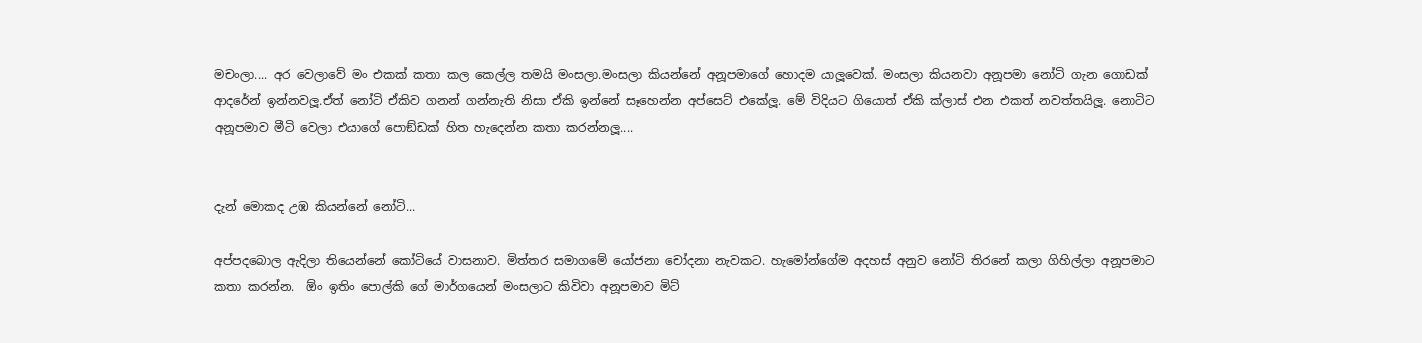මචංලා.... අර වෙලාවේ මං එකක් කතා කල කෙල්ල තමයි මංසලා.මංසලා කියන්නේ අනූපමාගේ හොදම යාලූවෙක්. මංසලා කියනවා අනූපමා නෝටි ගැන ගොඩක් ආදරේන් ඉන්නවලූ.ඒත් නෝටි ඒකිව ගනන් ගන්නැති නිසා ඒකි ඉන්නේ සෑහෙන්න අප්සෙට් එකේලූ. මේ විදියට ගියොත් ඒකි ක්ලාස් එන එකත් නවත්තයිලූ. නොටිට අනූපමාව මීටි වෙලා එයාගේ පොඞ්ඩක් හිත හැදෙන්න කතා කරන්නලූ....


දැන් මොකද උඹ කියන්නේ නෝටි...

අප්පදබොල ඇදිලා තියෙන්නේ කෝටියේ වාසනාව. මිත්තර සමාගමේ යෝජනා චෝදනා නැවකට. හැමෝන්ගේම අදහස් අනුව නෝටි තිරනේ කලා ගිහිල්ලා අනූපමාට කතා කරන්න.  ඕං ඉතිං පොල්කි ගේ මාර්ගයෙන් මංසලාට කිවිවා අනූපමාව මිට්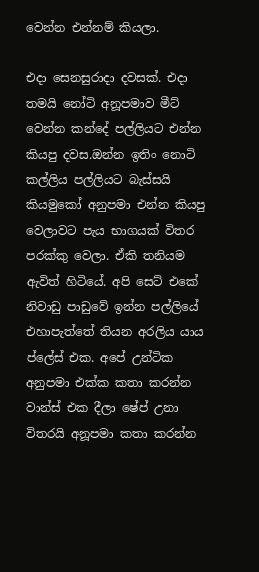වෙන්න එන්නම් කියලා.

එදා සෙනසුරාදා දවසක්. එදා තමයි නෝටි අනූපමාව මීට් වෙන්න කන්දේ පල්ලියට එන්න කියපු දවස.ඔන්න ඉතිං නොටි කල්ලිය පල්ලියට බැස්සයි කියමුකෝ අනුපමා එන්න කියපු වෙලාවට පැය භාගයක් විතර පරක්කු වෙලා. ඒකි තනියම ඇවිත් හිටියේ. අපි සෙට් එකේ නිවාඩු පාඩුවේ ඉන්න පල්ලියේ එහාපැත්තේ තියන අරලිය යාය ප්ලේස් එක. අපේ උන්ටික අනුපමා එක්ක කතා කරන්න වාන්ස් එක දීලා ෂේප් උනා විතරයි අනූපමා කතා කරන්න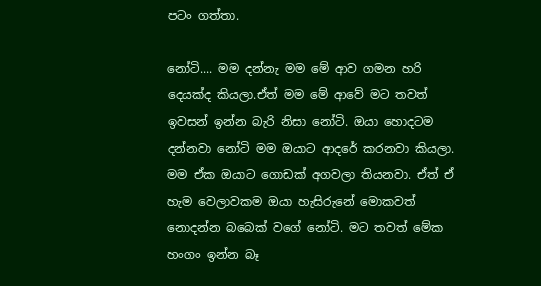පටං ගත්තා.

නෝටි.... මම දන්නැ මම මේ ආව ගමන හරි දෙයක්ද කියලා.ඒත් මම මේ ආවේ මට තවත් ඉවසන් ඉන්න බැරි නිසා නෝටි. ඔයා හොදටම දන්නවා නෝටි මම ඔයාට ආදරේ කරනවා කියලා. මම ඒක ඔයාට ගොඩක් අගවලා තියනවා. ඒත් ඒ හැම වෙලාවකම ඔයා හැසිරුනේ මොකවත් නොදන්න බබෙක් වගේ නෝටි. මට තවත් මේක හංගං ඉන්න බෑ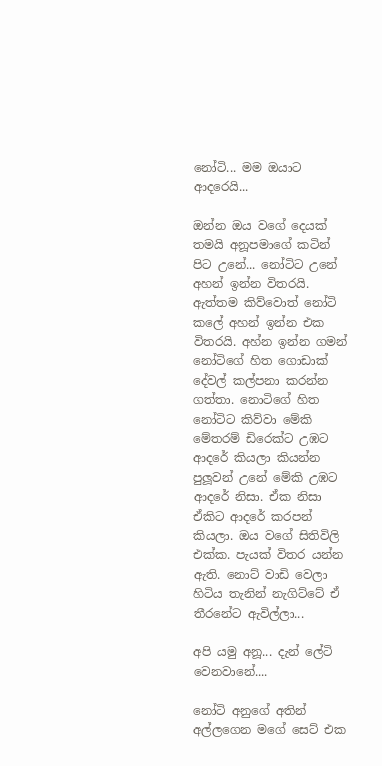නෝටි... මම ඔයාට ආදරෙයි...

ඔන්න ඔය වගේ දෙයක් තමයි අනූපමාගේ කටින් පිට උනේ... නෝටිට උනේ අහන් ඉන්න විතරයි. ඇත්තම කිව්වොත් නෝටි කලේ අහන් ඉන්න එක විතරයි. අහ්න ඉන්න ගමන් නෝටිගේ හිත ගොඩාක් දේවල් කල්පනා කරන්න ගත්තා. නොටිගේ හිත නෝටිට කිව්වා මේකි මේතරම් ඩිරෙක්ට උඹට ආදරේ කියලා කියන්න පුලූවන් උනේ මේකි උඹට ආදරේ නිසා. ඒක නිසා ඒකිට ආදරේ කරපන් කියලා. ඔය වගේ සිතිවිලි එක්ක. පැයක් විතර යන්න ඇති. නොට් වාඩි වෙලා හිටිය තැනින් නැගිට්ටේ ඒ තීරනේට ඇවිල්ලා...

අපි යමු අනූ... දැන් ලේටි වෙනවානේ....

නෝටි අනුගේ අතින් අල්ලගෙන මගේ සෙට් එක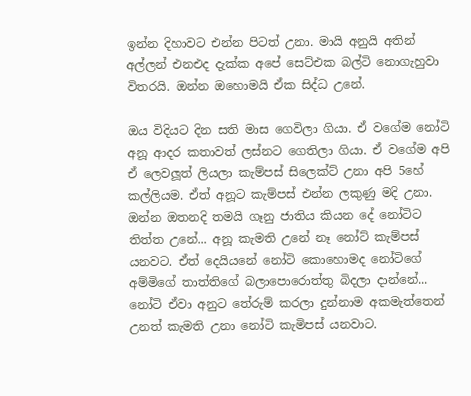ඉන්න දිහාවට එන්න පිටත් උනා. මායි අනුයි අතින් අල්ලන් එනඑද දැක්ක අපේ සෙට්එක බල්ටි නොගැහුවා විතරයි. ඔන්න ඔහොමයි ඒක සිද්ධ උනේ.

ඔය විදියට දින සති මාස ගෙවිලා ගියා. ඒ වගේම නෝටි අනූ ආදර කතාවත් ලස්නට ගෙතිලා ගියා. ඒ වගේම අපි ඒ ලෙවලූත් ලියලා කැම්පස් සිලෙක්ට් උනා අපි 5හේ කල්ලියම. ඒත් අනූට කැම්පස් එන්න ලකුණු මදි උනා. ඔන්න ඔතනදි තමයි ගෑනු ජාතිය කියන දේ නෝටිට තිත්ත උනේ... අනූ කැමති උනේ නෑ නෝට් කැම්පස් යනවට. ඒත් දෙයියනේ නෝටි කොහොමද නෝටිගේ අම්මිගේ තාත්තිගේ බලාපොරොත්තු බිදලා දාන්නේ... නෝටි ඒවා අනුට තේරුම් කරලා දුන්නාම අකමැත්තෙන් උනත් කැමති උනා නෝටි කැමිපස් යනවාට.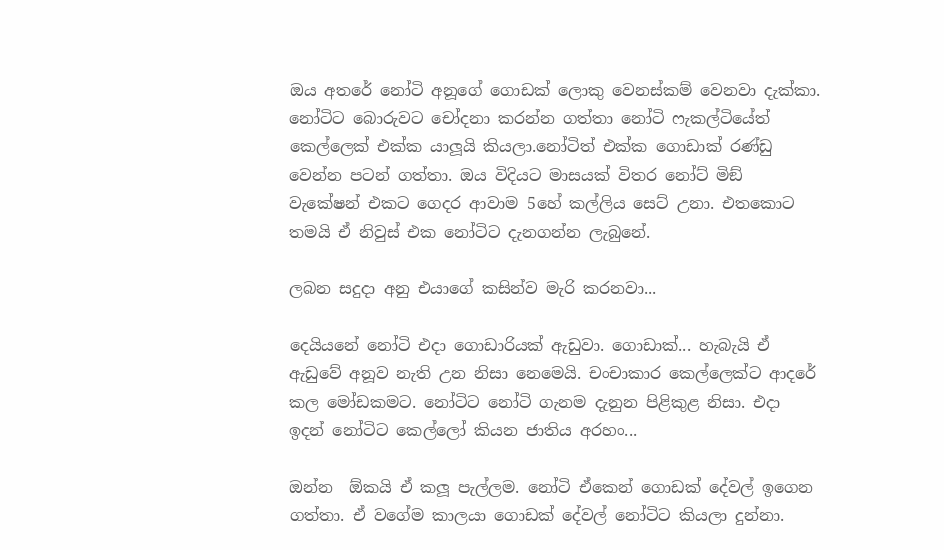ඔය අතරේ නෝටි අනූගේ ගොඩක් ලොකු වෙනස්කම් වෙනවා දැක්කා. නෝටිට බොරුවට චෝදනා කරන්න ගත්තා නෝටි ෆැකල්ටියේත් කෙල්ලෙක් එක්ක යාලූයි කියලා.නෝටිත් එක්ක ගොඩාක් රණ්ඩු වෙන්න පටන් ගත්තා. ඔය විදියට මාසයක් විතර නෝට් මිඞ් වැකේෂන් එකට ගෙදර ආවාම 5හේ කල්ලිය සෙට් උනා. එතකොට තමයි ඒ නිවුස් එක නෝටිට දැනගන්න ලැබුනේ.

ලබන සදුදා අනු එයාගේ කසින්ව මැරි කරනවා...

දෙයියනේ නෝටි එදා ගොඩාරියක් ඇඩුවා. ගොඩාක්... හැබැයි ඒ ඇඩුවේ අනූව නැති උන නිසා නෙමෙයි. චංචාකාර කෙල්ලෙක්ට ආදරේ කල මෝඩකමට. නෝටිට නෝටි ගැනම දැනුන පිළිකුළ නිසා. එදා ඉදන් නෝටිට කෙල්ලෝ කියන ජාතිය අරහං...

ඔන්න  ඕකයි ඒ කලූ පැල්ලම. නෝටි ඒකෙන් ගොඩක් දේවල් ඉගෙන ගත්තා. ඒ වගේම කාලයා ගොඩක් දේවල් නෝටිට කියලා දුන්නා.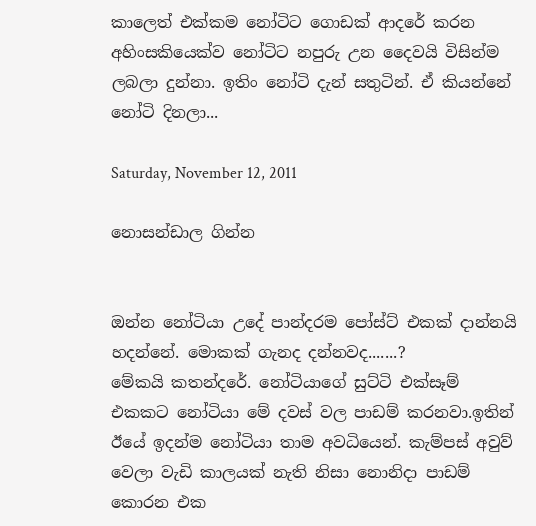කාලෙත් එක්කම නෝටිට ගොඩක් ආදරේ කරන අහිංසකියෙක්ව නෝටිට නපුරු උන දෛවයි විසින්ම ලබලා දුන්නා. ඉතිං නෝටි දැන් සතුටින්. ඒ කියන්නේ නෝටි දිනලා...

Saturday, November 12, 2011

නොසන්ඩාල ගින්න


ඔන්න නෝටියා උදේ පාන්දරම පෝස්ට් එකක් දාන්නයි හදන්නේ. මොකක් ගැනද දන්නවද.......?
මේකයි කතන්දරේ. නෝටියාගේ සුට්ටි එක්සෑම් එකකට නෝටියා මේ දවස් වල පාඩම් කරනවා.ඉතින් ඊයේ ඉදන්ම නෝටියා තාම අවධියෙන්. කැම්පස් අවුව් වෙලා වැඩි කාලයක් නැති නිසා නොනිදා පාඩම් කොරන එක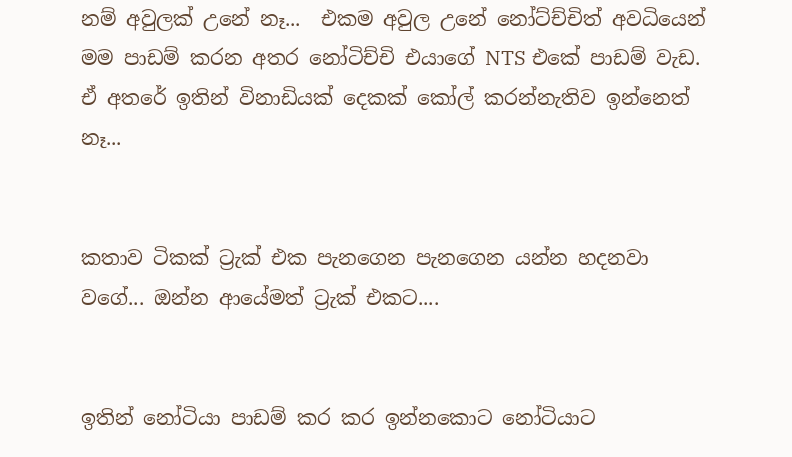නම් අවුලක් උනේ නෑ...  එකම අවුල උනේ නෝට්ච්චිත් අවධියෙන් මම පාඩම් කරන අතර නෝටිච්චි එයාගේ NTS එකේ පාඩම් වැඩ. ඒ අතරේ ඉතින් විනාඩියක් දෙකක් කෝල් කරන්නැතිව ඉන්නෙත් නෑ...


කතාව ටිකක් ට්‍රැක් එක පැනගෙන පැනගෙන යන්න හදනවා වගේ... ඔන්න ආයේමත් ට්‍රැක් එකට....


ඉතින් නෝටියා පාඩම් කර කර ඉන්නකොට නෝටියාට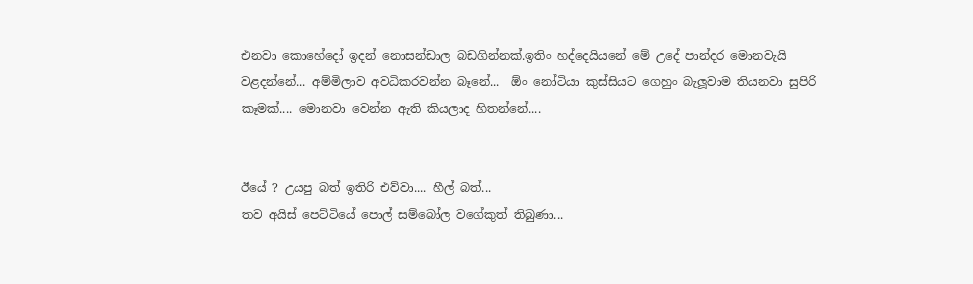එනවා කොහේදෝ ඉදන් නොසන්ඩාල බඩගින්නක්.ඉතිං හද්දෙයියනේ මේ උදේ පාන්දර මොනවැයි වළදන්නේ... අම්මිලාව අවධිකරවන්න බෑනේ...  ඕං නෝටියා කුස්සියට ගෙහුං බැලූවාම තියනවා සුපිරි කෑමක්.... මොනවා වෙන්න ඇති කියලාද හිතන්නේ....


ඊයේ ? උයපු බත් ඉතිරි එව්වා.... හීල් බත්...
තව අයිස් පෙට්ටියේ පොල් සම්බෝල වගේකුත් තිබුණා...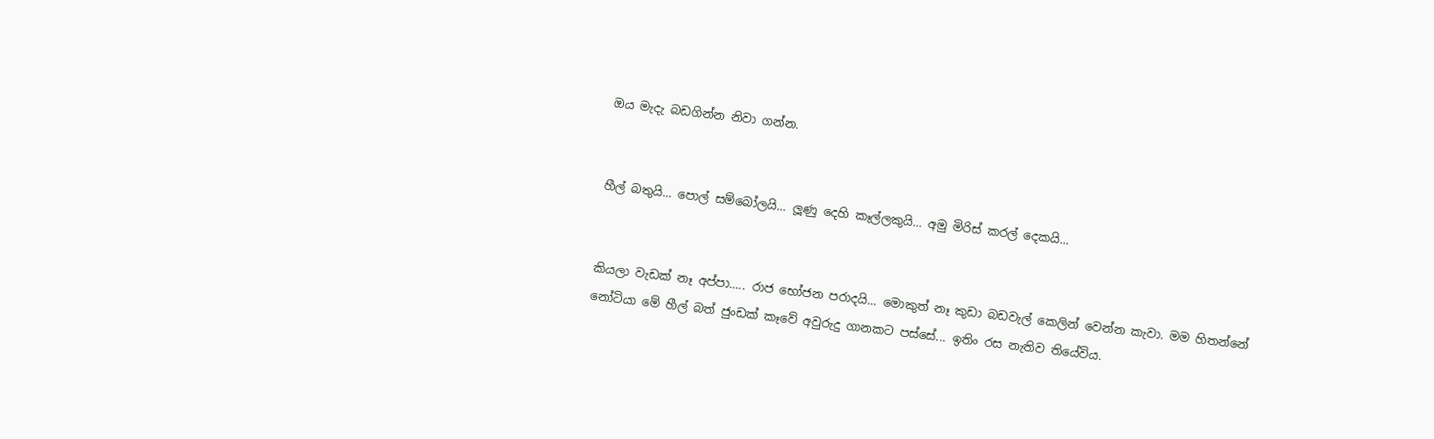ඔය මැදැ බඩගින්න නිවා ගන්න.


හීල් බතුයි... පොල් සම්බෝලයි... ලූණු දෙහි කෑල්ලකුයි... අමු මිරිස් කරල් දෙකයි...


කියලා වැඩක් නෑ අප්පා..... රාජ භෝජන පරාදයි... මොකුත් නෑ කුඩා බඩවැල් කෙලින් වෙන්න කැවා. මම හිතන්නේ නෝටියා මේ හීල් බත් ජුංඩක් කෑවේ අවුරුදු ගානකට පස්සේ... ඉතිං රස නැතිව තියේවිය.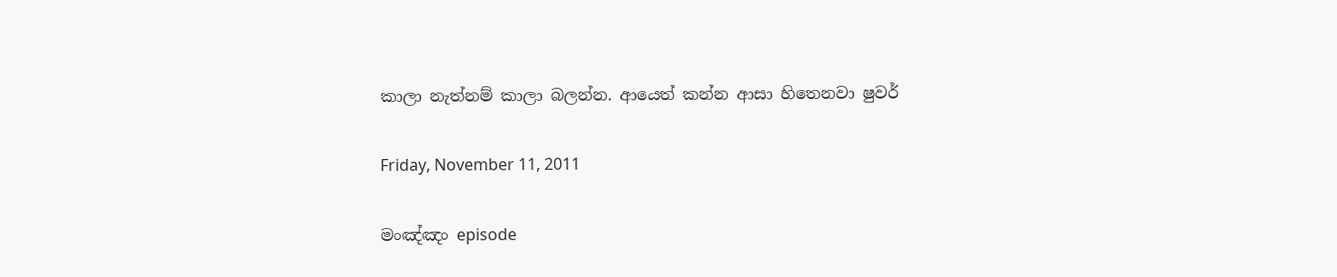කාලා නැත්නම් කාලා බලන්න. ආයෙත් කන්න ආසා හිතෙනවා ෂුවර්

Friday, November 11, 2011

මංඤ්ඤං episode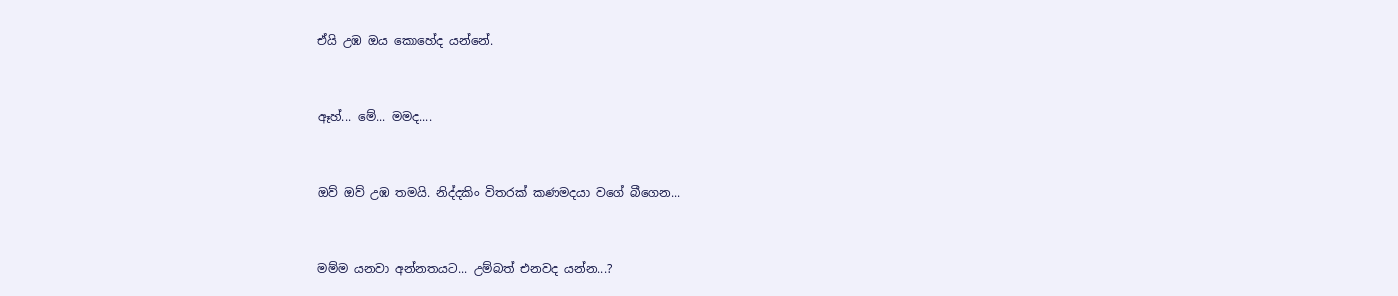ඒයි උඹ ඔය කොහේද යන්නේ.


ඈහ්... මේ... මමද....


ඔව් ඔව් උඹ තමයි. නිද්දකිං විතරක් කණමදයා වගේ බීගෙන...


මම්ම යනවා අන්නතයට... උම්බත් එනවද යන්න...?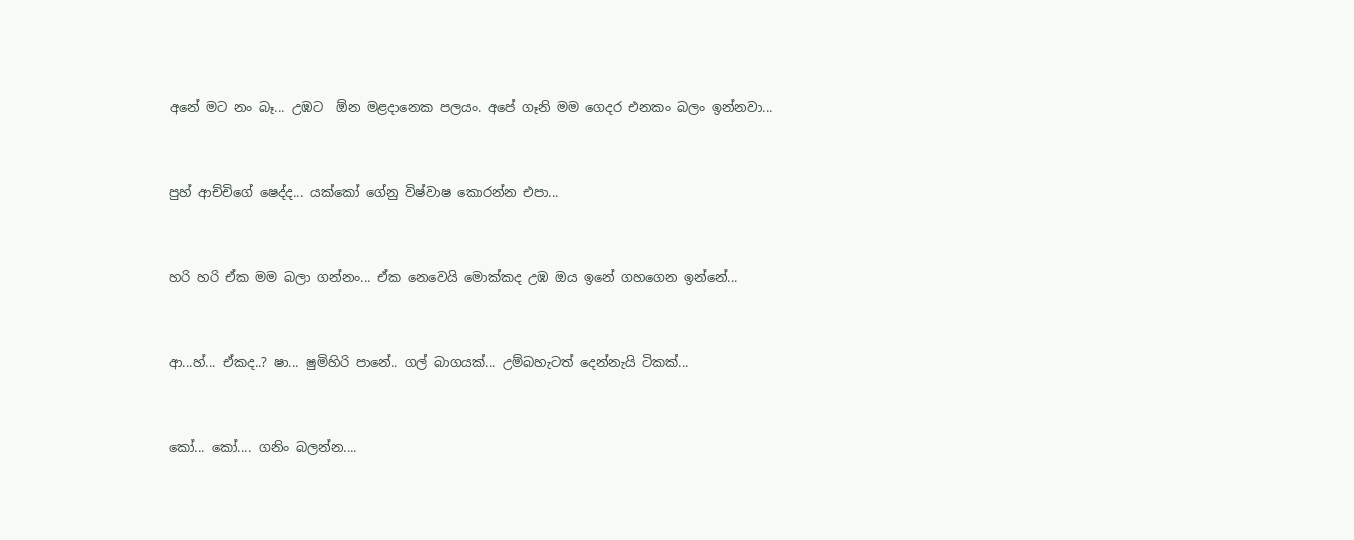අනේ මට නං බෑ... උඹට  ඕන මළදානෙක පලයං. අපේ ගෑනි මම ගෙදර එනකං බලං ඉන්නවා...


පුහ් ආච්චිගේ ෂෙද්ද... යක්කෝ ගේනු විෂ්වාෂ කොරන්න එපා...


හරි හරි ඒක මම බලා ගන්නං... ඒක නෙවෙයි මොක්කද උඹ ඔය ඉනේ ගහගෙන ඉන්නේ...


ආ...හ්... ඒකද..? ෂා... ෂුමිහිරි පානේ.. ගල් බාගයක්... උම්බහැටත් දෙන්නැයි ටිකක්...


කෝ... කෝ.... ගනිං බලන්න....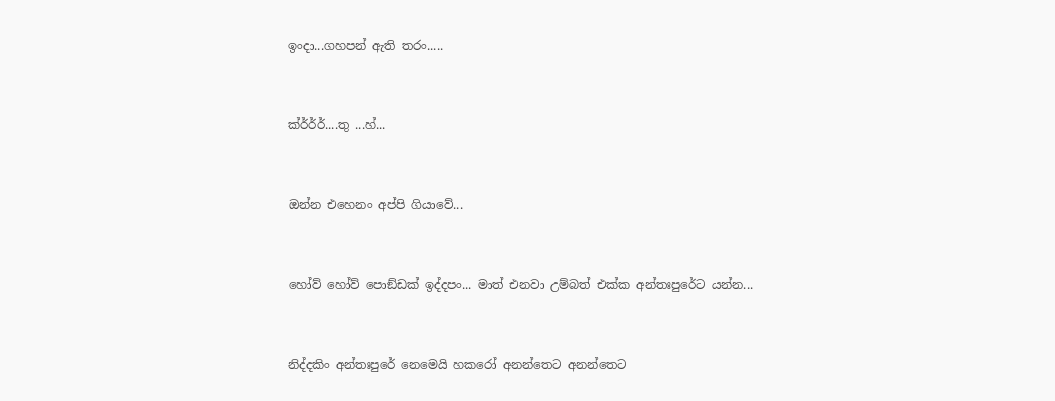ඉංදා...ගහපන් ඇති තරං.....


ක්ර්ර්ර්....තු ...හ්...


ඔන්න එහෙනං අප්පි ගියාවේ...


හෝව් හෝව් පොඞ්ඩක් ඉද්දපං... මාත් එනවා උම්බත් එක්ක අන්තඃපුරේට යන්න...


නිද්දකිං අන්තඃපුරේ නෙමෙයි හකරෝ අනන්තෙට අනන්තෙට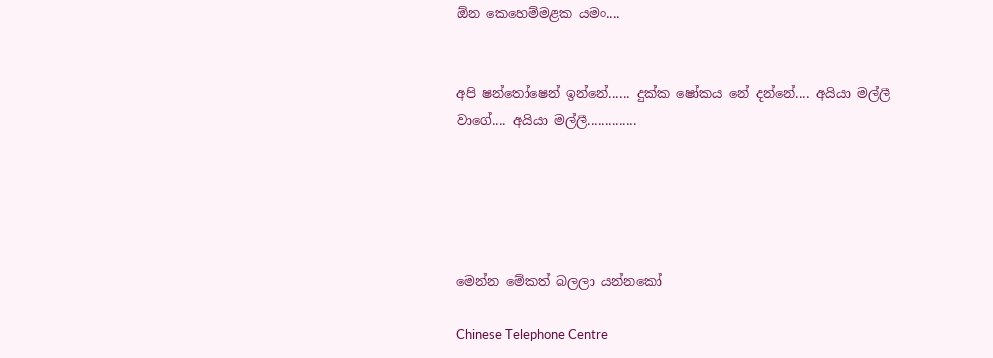ඕන කෙහෙම්මළක යමං....


අපි ෂන්තෝෂෙන් ඉන්නේ...... දුක්ක ෂෝකය නේ දන්නේ.... අයියා මල්ලී වාගේ.... අයියා මල්ලී..............





මෙන්න මේකත් බලලා යන්නකෝ

Chinese Telephone Centre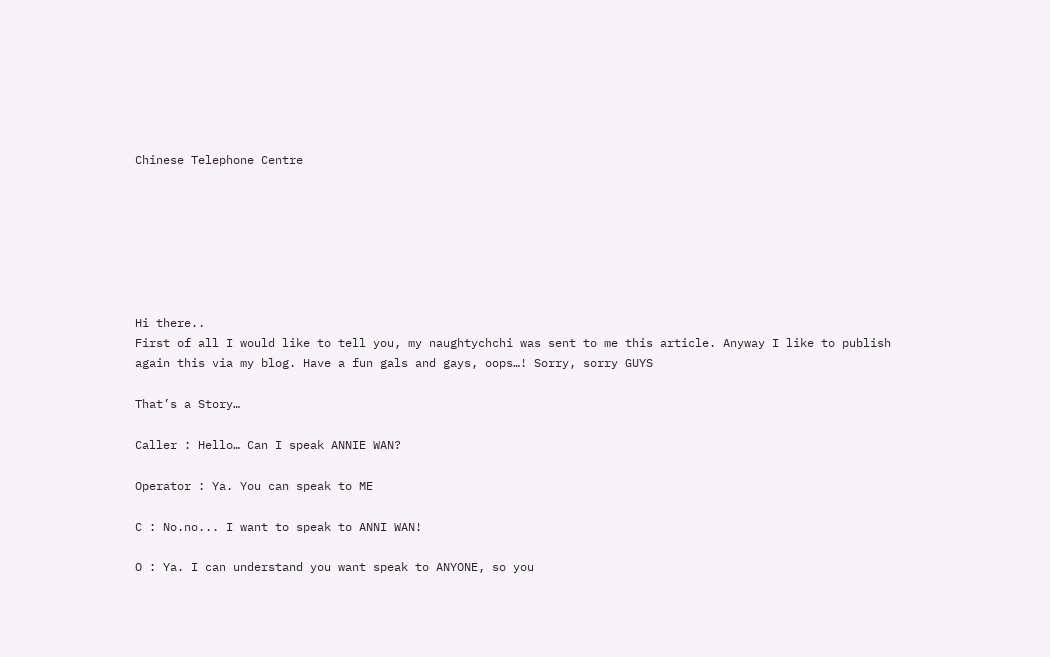Chinese Telephone Centre







Hi there..
First of all I would like to tell you, my naughtychchi was sent to me this article. Anyway I like to publish again this via my blog. Have a fun gals and gays, oops…! Sorry, sorry GUYS

That’s a Story…

Caller : Hello… Can I speak ANNIE WAN?

Operator : Ya. You can speak to ME

C : No.no... I want to speak to ANNI WAN!

O : Ya. I can understand you want speak to ANYONE, so you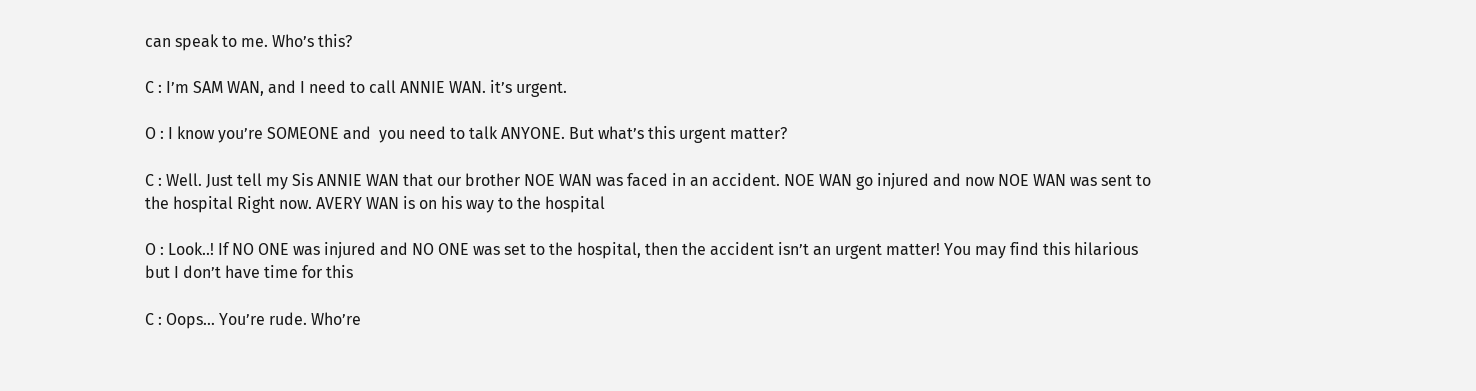can speak to me. Who’s this?

C : I’m SAM WAN, and I need to call ANNIE WAN. it’s urgent.

O : I know you’re SOMEONE and  you need to talk ANYONE. But what’s this urgent matter?

C : Well. Just tell my Sis ANNIE WAN that our brother NOE WAN was faced in an accident. NOE WAN go injured and now NOE WAN was sent to the hospital Right now. AVERY WAN is on his way to the hospital

O : Look..! If NO ONE was injured and NO ONE was set to the hospital, then the accident isn’t an urgent matter! You may find this hilarious but I don’t have time for this

C : Oops… You’re rude. Who’re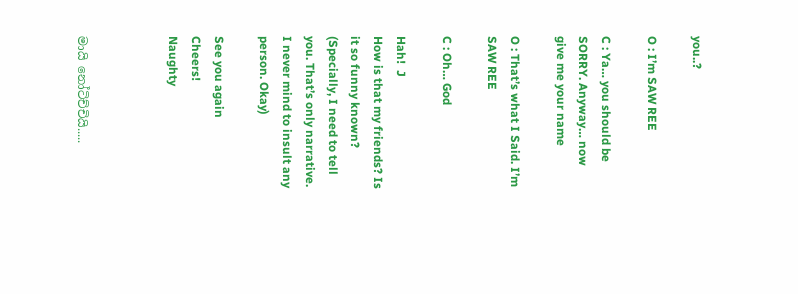you..?

O : I’m SAW REE

C : Ya… you should be SORRY. Anyway… now give me your name

O : That’s what I Said. I’m SAW REE

C : Oh… God

Hah!  J
How is that my friends? Is it so funny known?
(Specially, I need to tell you. That’s only narrative. I never mind to insult any person. Okay)

See you again
Cheers!
Naughty



මායි නෝටිච්චියි.....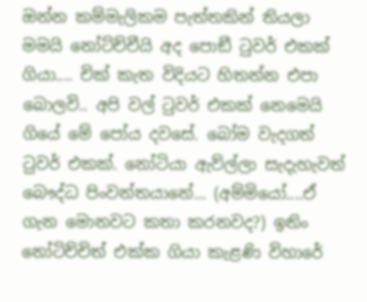ඔන්න කම්මැලිකම පැත්තකින් තියලා මමයි නෝට්ච්චීයි අද පොඞී ටුවර් එකක් ගියා.... චික් කැත විදියට හිතන්න එපා බොලවි.. අපි වල් ටුවර් එකක් නෙමෙයි ගියේ මේ පෝය දවසේ. බෝම වැදගත් ටුවර් එකක්. නෝටියා ඇව්ල්ලා සැදැහැවත් බෞද්ධ පිංවන්තයානේ... (අම්මියෝ....ඒ ගැන මොනවට කතා කරනවද?) ඉතිං නෝටිච්චිත් එක්ක ගියා කැළණි විහාරේ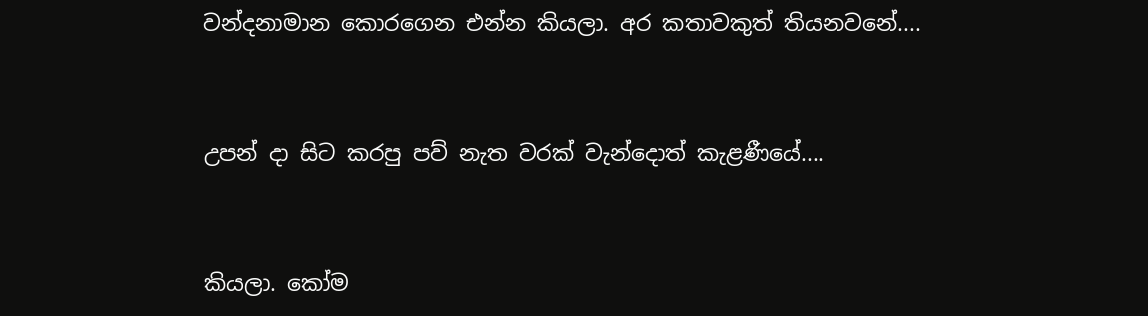වන්දනාමාන කොරගෙන එන්න කියලා. අර කතාවකුත් තියනවනේ....


උපන් දා සිට කරපු පව් නැත වරක් වැන්දොත් කැළණීයේ....


කියලා. කෝම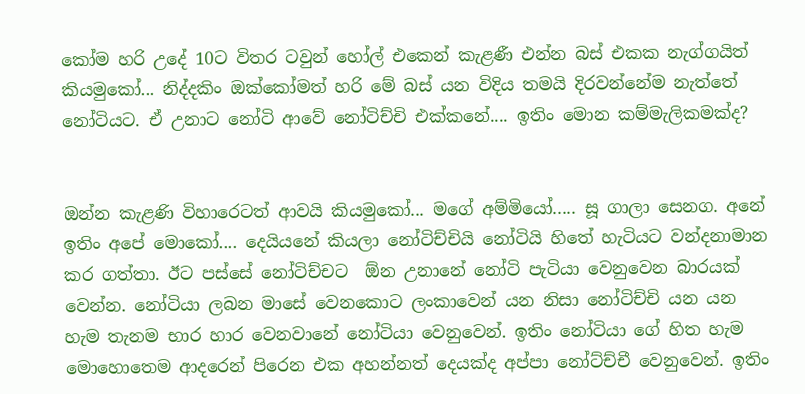කෝම හරි උදේ 10ට විතර ටවුන් හෝල් එකෙන් කැළණී එන්න බස් එකක නැග්ගයිත් කියමුකෝ... නිද්දකිං ඔක්කෝමත් හරි මේ බස් යන විදිය තමයි දිරවන්නේම නැත්තේ නෝටියට. ඒ උනාට නෝටි ආවේ නෝටිච්චි එක්කනේ.... ඉතිං මොන කම්මැලිකමක්ද?


ඔන්න කැළණි විහාරෙටත් ආවයි කියමුකෝ... මගේ අම්මියෝ..... සූ ගාලා සෙනග. අනේ ඉතිං අපේ මොකෝ.... දෙයියනේ කියලා නෝටිච්චියි නෝටියි හිතේ හැටියට වන්දනාමාන කර ගත්තා. ඊට පස්සේ නෝටිච්චට  ඕන උනානේ නෝටි පැටියා වෙනුවෙන බාරයක් වෙන්න. නෝටියා ලබන මාසේ වෙනකොට ලංකාවෙන් යන නිසා නෝටිච්චි යන යන හැම තැනම භාර හාර වෙනවානේ නෝටියා වෙනුවෙන්. ඉතිං නෝටියා ගේ හිත හැම මොහොතෙම ආදරෙන් පිරෙන එක අහන්නත් දෙයක්ද අප්පා නෝට්ච්චී වෙනුවෙන්. ඉතිං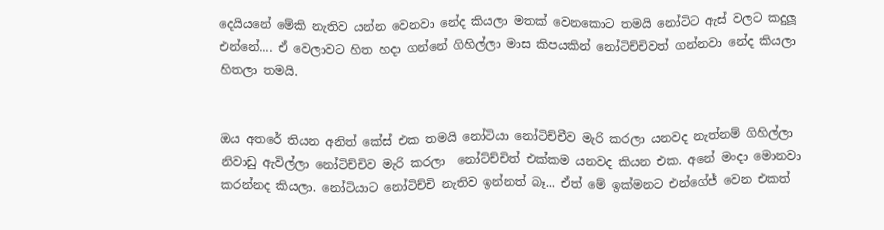දෙයියනේ මේකි නැතිව යන්න වෙනවා නේද කියලා මතක් වෙනකොට තමයි නෝටිට ඇස් වලට කදුලූ එන්නේ.... ඒ වෙලාවට හිත හදා ගන්නේ ගිහිල්ලා මාස කිපයකින් නෝටිච්චිවත් ගන්නවා නේද කියලා හිතලා තමයි.


ඔය අතරේ තියන අනිත් කේස් එක තමයි නෝටියා නෝටිච්චීව මැරි කරලා යනවද නැත්නම් ගිහිල්ලා නිවාඩු ඇවිල්ලා නෝටිච්චිව මැරි කරලා  නෝට්ච්චිත් එක්කම යනවද කියන එක. අනේ මංදා මොනවා කරන්නද කියලා. නෝටියාට නෝටිච්චි නැතිව ඉන්නත් බෑ... ඒත් මේ ඉක්මනට එන්ගේජ් වෙන එකත්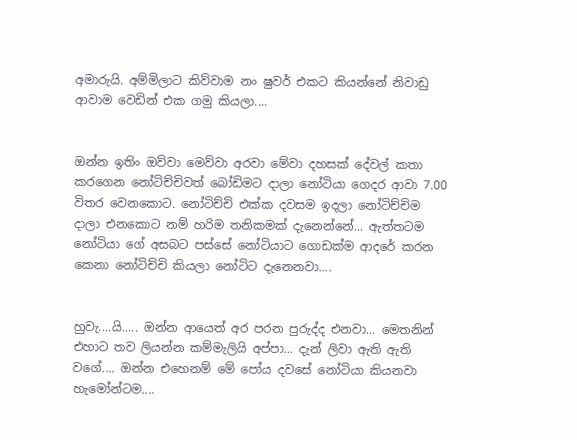අමාරුයි. අම්මිලාට කිව්වාම නං ෂුවර් එකට කියන්නේ නිවාඩු ආවාම වෙඩින් එක ගමු කියලා....


ඔන්න ඉතිං ඔව්වා මෙව්වා අරවා මේවා දහසක් දේවල් කතා කරගෙන නෝටිච්චිවත් බෝඩිමට දාලා නෝටියා ගෙදර ආවා 7.00 විතර වෙනකොට. නෝටිච්චි එක්ක දවසම ඉදලා නෝටිච්චිම දාලා එනකොට නම් හරිම තනිකමක් දැනෙන්නේ... ඇත්තටම නෝටියා ගේ අසබට පස්සේ නෝටියාට ගොඩක්ම ආදරේ කරන කෙනා නෝටිච්චි කියලා නෝටිට දැනෙනවා....


හුවැ....යි..... ඔන්න ආයෙත් අර පරන පුරුද්ද එනවා... මෙතනින් එහාට තව ලියන්න කම්මැලියි අප්පා... දැන් ලිවා ඇති ඇති වගේ.... ඔන්න එහෙනම් මේ පෝය දවසේ නෝටියා කියනවා හැමෝන්ටම....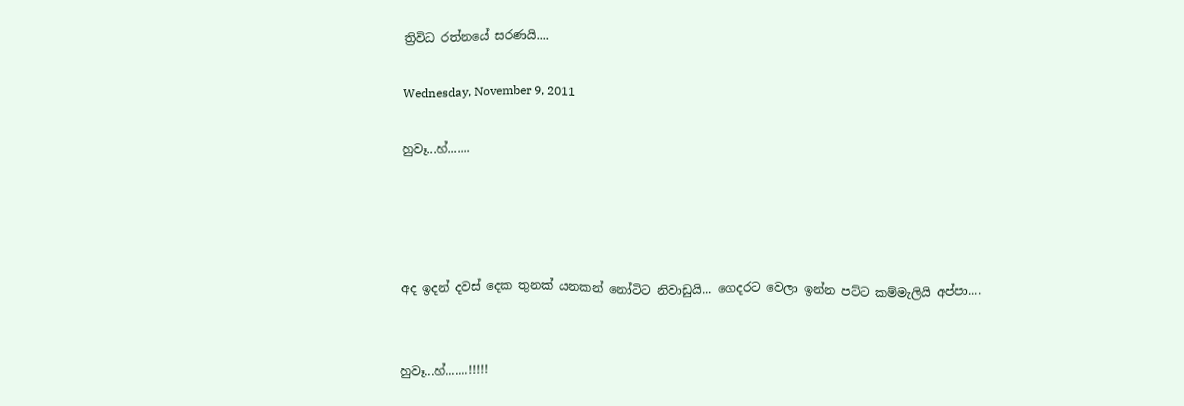ත්‍රිවිධ රත්නයේ සරණයි....

Wednesday, November 9, 2011

හුවෑ...හ්.......




අද ඉදන් දවස් දෙක තුනක් යනකන් නෝටිට නිවාඩුයි... ගෙදරට වෙලා ඉන්න පට්ට කම්මැලියි අප්පා....


හුවෑ...හ්.......!!!!!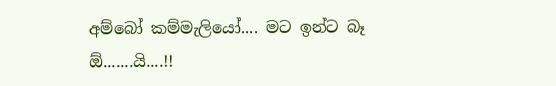අම්බෝ කම්මැලියෝ.... මට ඉන්ට බෑ  ඕ.......යි....!!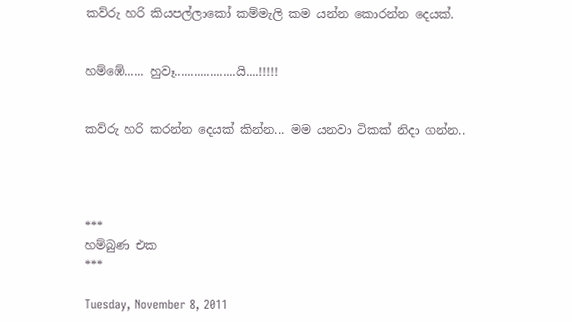කව්රු හරි කියපල්ලාකෝ කම්මැලි කම යන්න කොරන්න දෙයක්.


හම්ඹේ...... හුවෑ...................යි....!!!!!


කව්රු හරි කරන්න දෙයක් කින්න... මම යනවා ටිකක් නිදා ගන්න..




***
හම්බුණ එක
***

Tuesday, November 8, 2011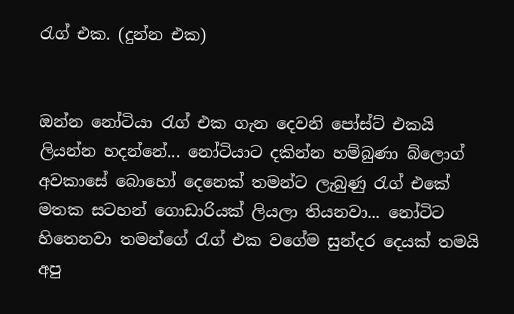රැග් එක. (දුන්න එක)


ඔන්න නෝටියා රැග් එක ගැන දෙවනි පෝස්ට් එකයි ලියන්න හදන්නේ... නෝටියාට දකින්න හම්බුණා බ්ලොග් අවකාසේ බොහෝ දෙනෙක් තමන්ට ලැබුණු රැග් එකේ මතක සටහන් ගොඩාරියක් ලියලා තියනවා... නෝටිට හිතෙනවා තමන්ගේ රැග් එක වගේම සුන්දර දෙයක් තමයි අපු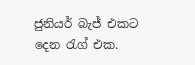ජුනියර් බැජ් එකට දෙන රැග් එක.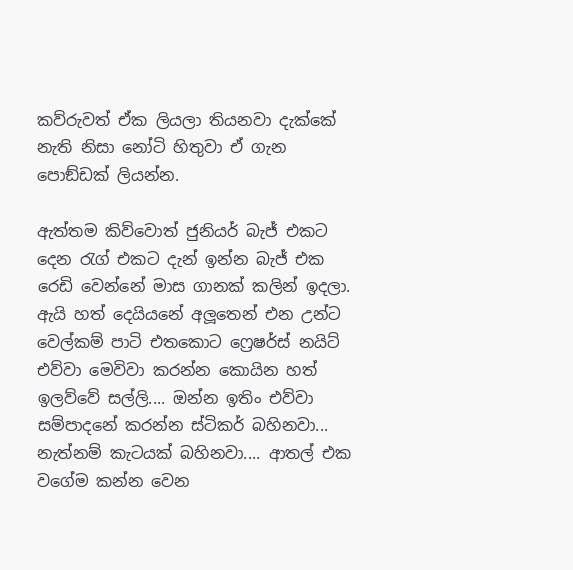කව්රුවත් ඒක ලියලා තියනවා දැක්කේ නැති නිසා නෝටි හිතුවා ඒ ගැන පොඞ්ඩක් ලියන්න.

ඇත්තම කිව්වොත් ජුනියර් බැජ් එකට දෙන රැග් එකට දැන් ඉන්න බැජ් එක රෙඩි වෙන්නේ මාස ගානක් කලින් ඉදලා. ඇයි හත් දෙයියනේ අලූතෙන් එන උන්ට වෙල්කම් පාටි එතකොට ෆ්‍රෙෂර්ස් නයිට් එව්වා මෙවිවා කරන්න කොයින හත් ඉලව්වේ සල්ලි.... ඔන්න ඉතිං එව්වා සම්පාදනේ කරන්න ස්ටිකර් බහිනවා... නැත්නම් කැටයක් බහිනවා.... ආතල් එක වගේම කන්න වෙන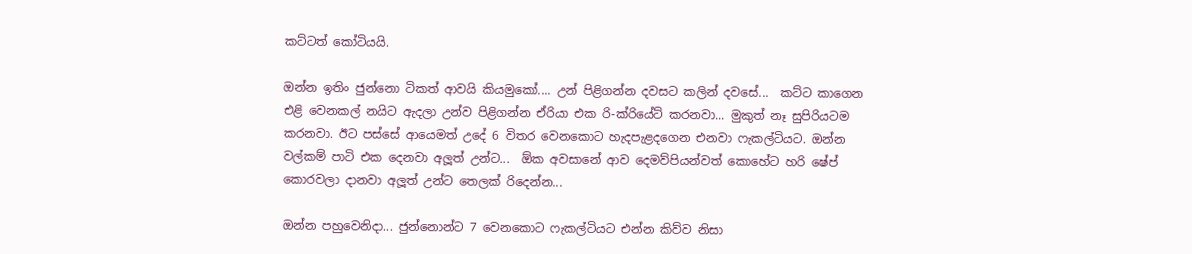කට්ටත් කෝටියයි.

ඔන්න ඉතිං ජුන්නො ටිකත් ආවයි කියමුකෝ.... උන් පිළිගන්න දවසට කලින් දවසේ...  කට්ට කාගෙන  එළි වෙනකල් නයිට ඇදලා උන්ව පිළිගන්න ඒරියා එක රි-ක්රියේට් කරනවා... මුකුත් නෑ සුපිරියටම කරනවා. ඊට පස්සේ ආයෙමත් උදේ 6 විතර වෙනකොට හැදපැළදගෙන එනවා ෆැකල්ටියට. ඔන්න වල්කම් පාටි එක දෙනවා අලූත් උන්ට...  ඕක අවසානේ ආව දෙමව්පියන්වත් කොහේට හරි ෂේප් කොරවලා දානවා අලූත් උන්ට තෙලක් රිදෙන්න...

ඔන්න පහුවෙනිදා... ජුන්නොන්ට 7 වෙනකොට ෆැකල්ටියට එන්න කිව්ව නිසා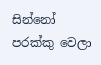සින්නෝ පරක්කු වෙලා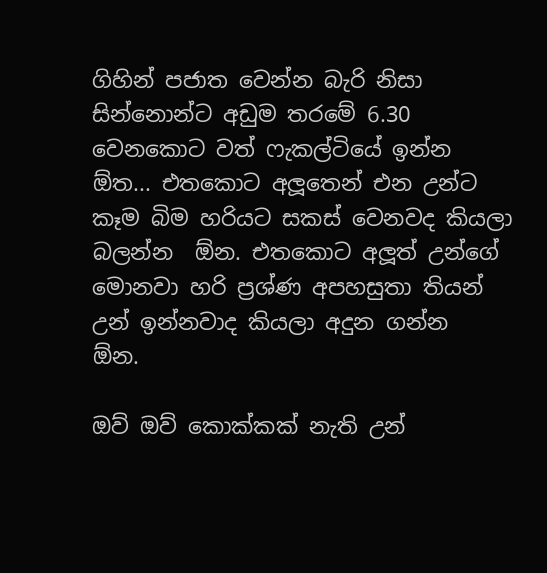ගිහින් පජාත වෙන්න බැරි නිසා සින්නොන්ට අඩුම තරමේ 6.30 වෙනකොට වත් ෆැකල්ටියේ ඉන්න  ඕත... එතකොට අලූතෙන් එන උන්ට කෑම බිම හරියට සකස් වෙනවද කියලා බලන්න  ඕන. එතකොට අලූත් උන්ගේ මොනවා හරි ප්‍රශ්ණ අපහසුතා තියන් උන් ඉන්නවාද කියලා අදුන ගන්න  ඕන.

ඔව් ඔව් කොක්කක් නැති උන්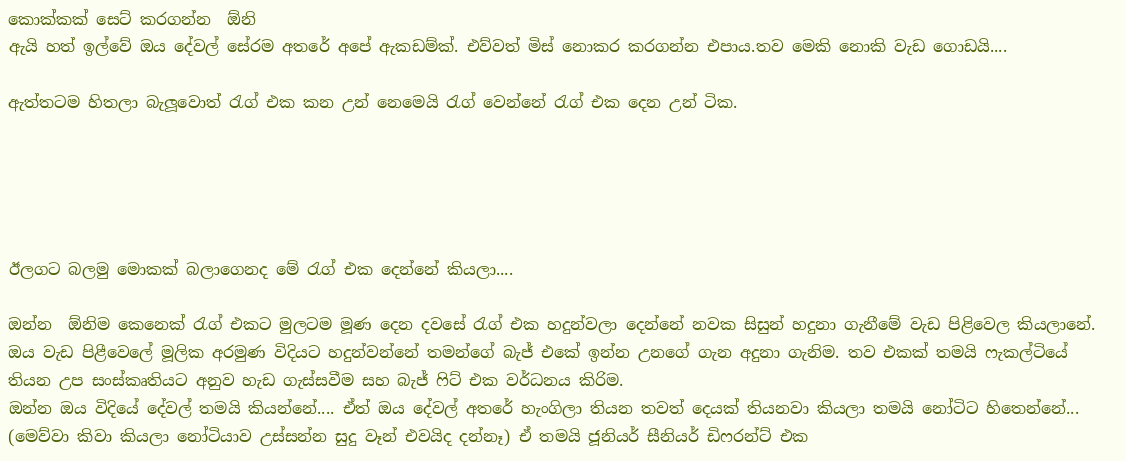කොක්කක් සෙට් කරගන්න  ඕනි
ඇයි හත් ඉල්වේ ඔය දේවල් සේරම අතරේ අපේ ඇකඩම්ක්. එව්වත් මිස් නොකර කරගන්න එපාය.තව මෙකි නොකි වැඩ ගොඩයි....

ඇත්තටම හිතලා බැලූවොත් රැග් එක කන උන් නෙමෙයි රැග් වෙන්නේ රැග් එක දෙන උන් ටික.





ඊලගට බලමු මොකක් බලාගෙනද මේ රැග් එක දෙන්නේ කියලා....

ඔන්න  ඕනිම කෙනෙක් රැග් එකට මුලටම මූණ දෙන දවසේ රැග් එක හදුන්වලා දෙන්නේ නවක සිසුන් හදුනා ගැනීමේ වැඩ පිළිවෙල කියලානේ. ඔය වැඩ පිළීවෙලේ මූලික අරමුණ විදියට හදුන්වන්නේ තමන්ගේ බැජ් එකේ ඉන්න උනගේ ගැන අදුනා ගැනිම. තව එකක් තමයි ෆැකල්ටියේ තියන උප සංස්කෘතියට අනුව හැඩ ගැස්සවීම සහ බැජ් ෆිට් එක වර්ධනය කිරිම.
ඔන්න ඔය විදියේ දේවල් තමයි කියන්නේ.... ඒත් ඔය දේවල් අතරේ හැංගිලා තියන තවත් දෙයක් තියනවා කියලා තමයි නෝටිට හිතෙන්නේ... (මෙව්වා කිවා කියලා නෝටියාව උස්සන්න සුදු වෑන් එවයිද දන්නෑ) ඒ තමයි ජූනියර් සීනියර් ඩිෆරන්ට් එක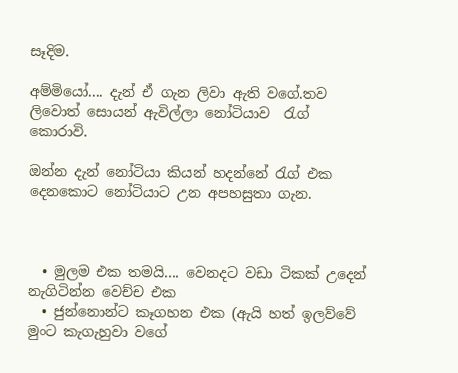සෑදිම.

අම්මියෝ.... දැන් ඒ ගැන ලිවා ඇති වගේ.තව ලිවොත් සොයන් ඇවිල්ලා නෝටියාව  රැග් කොරාවි.

ඔන්න දැන් නෝටියා කියන් හදන්නේ රැග් එක දෙනකොට නෝටියාට උන අපහසුතා ගැන.



  • මුලම එක තමයි.... වෙනදට වඩා ටිකක් උදෙන් නැගිටින්න වෙච්ච එක
  • ජුන්නොන්ට කෑගහන එක (ඇයි හත් ඉලව්වේ මුංට කැගැහුවා වගේ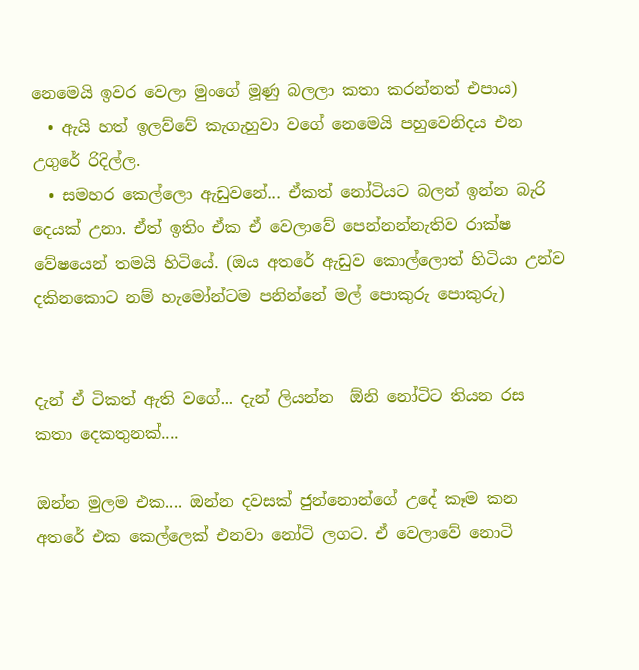නෙමෙයි ඉවර වෙලා මුංගේ මූණු බලලා කතා කරන්නත් එපාය)
  • ඇයි හත් ඉලව්වේ කැගැහුවා වගේ නෙමෙයි පහුවෙනිදය එන උගුරේ රිදිල්ල.
  • සමහර කෙල්ලො ඇඩුවනේ... ඒකත් නෝටියට බලන් ඉන්න බැරි දෙයක් උනා. ඒත් ඉතිං ඒක ඒ වෙලාවේ පෙන්නන්නැතිව රාක්ෂ වේෂයෙන් තමයි හිටියේ. (ඔය අතරේ ඇඩුව කොල්ලොත් හිටියා උන්ව දකිනකොට නම් හැමෝන්ටම පනින්නේ මල් පොකුරු පොකුරු)


දැන් ඒ ටිකත් ඇති වගේ... දැන් ලියන්න  ඕනි නෝටිට තියන රස කතා දෙකතුනක්....

ඔන්න මුලම එක.... ඔන්න දවසක් ජුන්නොන්ගේ උදේ කෑම කන අතරේ එක කෙල්ලෙක් එනවා නෝටි ලගට. ඒ වෙලාවේ නොටි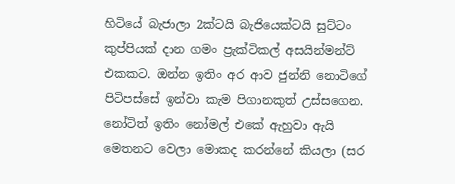හිටියේ බැජාලා 2ක්ටයි බැජියෙක්ටයි සුට්ටං කුප්පියක් දාන ගමං ප්‍රැක්ටිකල් අසයින්මන්ට් එකකට. ඔන්න ඉතිං අර ආව ජුන්නි නොටිගේ පිටිපස්සේ ඉන්වා කැම පිගානකුත් උස්සගෙන. නෝටිත් ඉතිං නෝමල් එකේ ඇහුවා ඇයි මෙතනට වෙලා මොකද කරන්නේ කියලා ‍(සර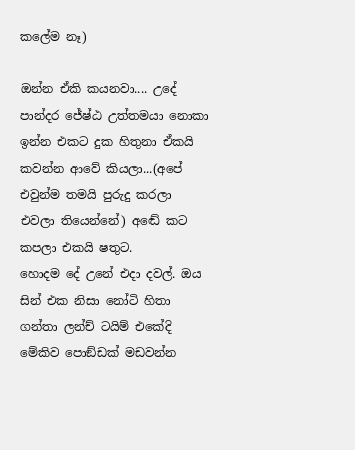කලේම නෑ)

ඔන්න ඒකි කයනවා.... උදේ පාන්දර ජේෂ්ඨ උත්තමයා නොකා ඉන්න එකට දුක හිතුනා ඒකයි කවන්න ආවේ කියලා...(අපේ එවුන්ම තමයි පුරුදු කරලා එවලා තියෙන්නේ) අඬේ කට කපලා එකයි ෂතුට.
හොදම දේ උනේ එදා දවල්. ඔය සින් එක නිසා නෝටි හිතා ගන්තා ලන්ච් ටයිම් එකේදි මේකිව පොඞ්ඩක් මඩවන්න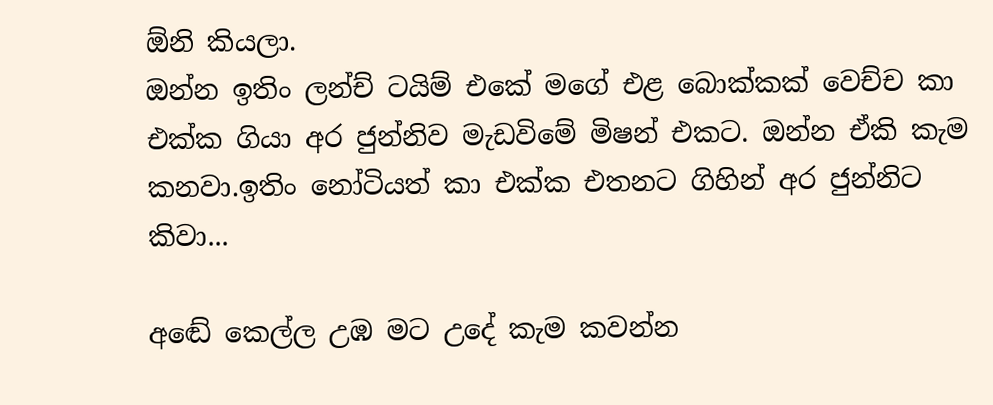ඕනි කියලා.
ඔන්න ඉතිං ලන්ච් ටයිම් එකේ මගේ එළ බොක්කක් වෙච්ච කා එක්ක ගියා අර ජුන්නිව මැඩවිමේ මිෂන් එකට. ඔන්න ඒකි කැම කනවා.ඉතිං නෝටියත් කා එක්ක එතනට ගිහින් අර ජුන්නිට කිවා...

අඬේ කෙල්ල උඹ මට උදේ කැම කවන්න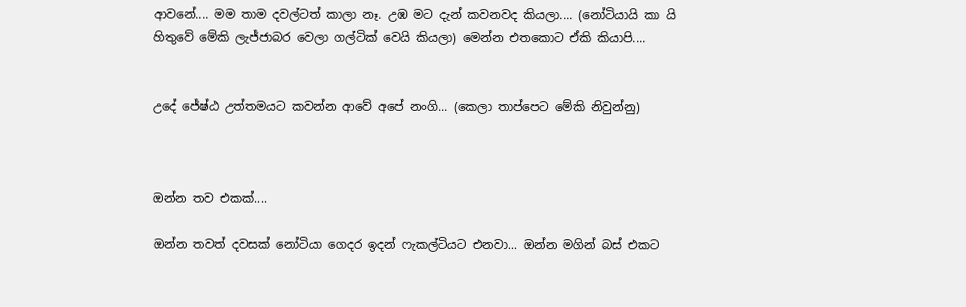ආවනේ.... මම තාම දවල්ටත් කාලා නෑ. උඹ මට දැන් කවනවද කියලා.... (නෝටියායි කා යි හිතුවේ මේකි ලැජ්ජාබර වෙලා ගල්ටික් වෙයි කියලා) මෙන්න එතකොට ඒකි කියාපි....


උදේ ජේෂ්ඨ උත්තමයට කවන්න ආවේ අපේ නංගි... (කෙලා තාප්පෙට මේකි නිවුන්නු)



ඔන්න තව එකක්....

ඔන්න තවත් දවසක් නෝටියා ගෙදර ඉදන් ෆැකල්ටියට එනවා... ඔන්න මගින් බස් එකට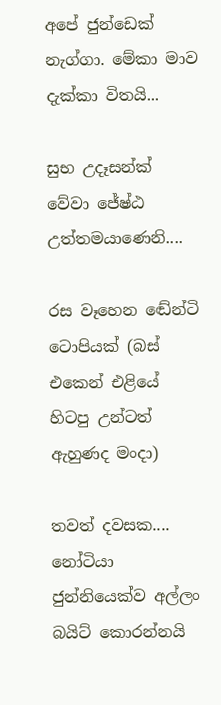අපේ ජුන්ඩෙක් නැග්ගා. මේකා මාව දැක්කා විතයි...

සුභ උදෑසන්ක් වේවා ජේෂ්ඨ උත්තමයාණෙනි....

රස වෑහෙන ඬේන්ටි ටොපියක් (බස් එකෙන් එළියේ හිටපු උන්ටත් ඇහුණද මංදා)

තවත් දවසක.... නෝටියා ජුන්නියෙක්ව අල්ලං බයිට් කොරන්නයි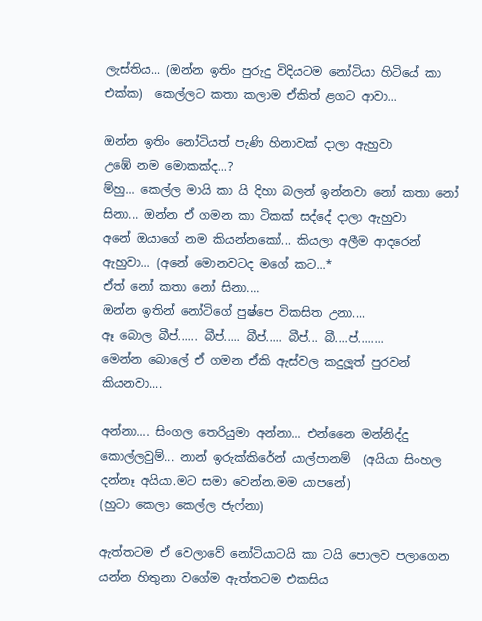ලැස්තිය... (ඔන්න ඉතිං පුරුදු විදියටම නෝටියා හිටියේ කා එක්ක)  කෙල්ලට කතා කලාම ඒකිත් ළගට ආවා...

ඔන්න ඉතිං නෝටියත් පැණි හිනාවක් දාලා ඇහුවා
උඹේ නම මොකක්ද...?
ම්හු... කෙල්ල මායි කා යි දිහා බලන් ඉන්නවා නෝ කතා නෝ සිනා... ඔන්න ඒ ගමන කා ටිකක් සද්දේ දාලා ඇහුවා
අනේ ඔයාගේ නම කියන්නකෝ... කියලා අලීම ආදරෙන් ඇහුවා... (අනේ මොනවටද මගේ කට...*
ඒත් නෝ කතා නෝ සිනා....
ඔන්න ඉතින් නෝටිගේ පුෂ්පෙ විකසිත උනා....
ඈ බොල බීප්...... බීප්..... බීප්..... බීප්... බී....ප්........
මෙන්න බොලේ ඒ ගමන ඒකි ඇස්වල කදුලූත් පුරවන් කියනවා....

අන්නා.... සිංගල තෙරියුමා අන්නා... එන්නෛ මන්නිද්දු කොල්ලවුම්... නාන් ඉරුක්කිරේන් යාල්පානම්  (අයියා සිංහල දන්නෑ අයියා.මට සමා වෙන්න.මම යාපනේ)
(හුටා කෙලා කෙල්ල ජැෆ්නා)

ඇත්තටම ඒ වෙලාවේ නෝටියාටයි කා ටයි පොලව පලාගෙන යන්න හිතුනා වගේම ඇත්තටම එකසිය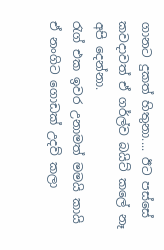ගානට දුකත් හිතුනා.... ඊට පස්සේ කවදාවත් ඒ ගර්ල්ව බයිට් කලේ නෑ අපි දෙන්නා.
රැග් එක ඉවර උනාමත් මමයි කායි ඒ නංගිට ගොඩක් උදව් කලා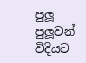පුලූ පුලූවන් විදියට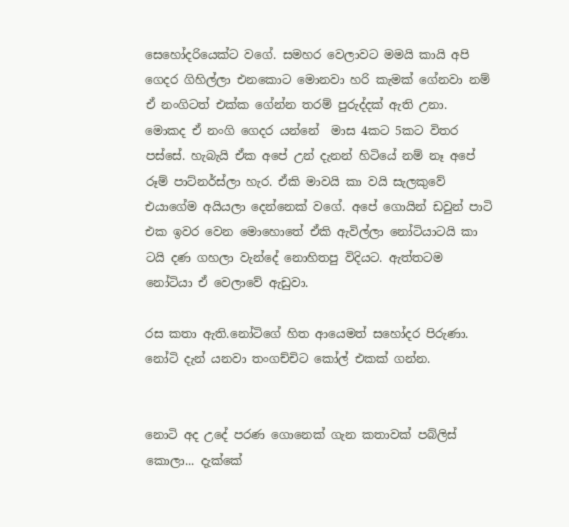සෙහෝදරියෙක්ට වගේ. සමහර වෙලාවට මමයි කායි අපි ගෙදර ගිහිල්ලා එනකොට මොනවා හරි කැමක් ගේනවා නම් ඒ නංගිටත් එක්ක ගේන්න තරම් පුරුද්දක් ඇති උනා. මොකද ඒ නංගි ගෙදර යන්නේ  මාස 4කට 5කට විතර පස්සේ. හැබැයි ඒක අපේ උන් දැනන් හිටියේ නම් නෑ අපේ රූම් පාට්නර්ස්ලා හැර. ඒකි මාවයි කා වයි සැලකුවේ එයාගේම අයියලා දෙන්නෙක් වගේ. අපේ ගොයින් ඩවුන් පාටි එක ඉවර වෙන මොහොතේ ඒකි ඇවිල්ලා නෝටියාටයි කා ටයි දණ ගහලා වැන්දේ නොහිතපු විදියට. ඇත්තටම නෝටියා ඒ වෙලාවේ ඇඩුවා.

රස කතා ඇති.නෝටිගේ හිත ආයෙමත් සහෝදර පිරුණා. නෝටි දැන් යනවා තංගච්චිට කෝල් එකක් ගන්න.


නොටි අද උදේ පරණ ගොනෙක් ගැන කතාවක් පබ්ලිස් කොලා... දැක්කේ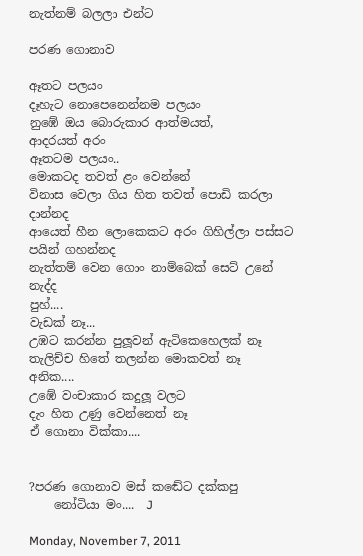නැත්නම් බලලා එන්ට

පරණ ගොනාව

ඈතට පලයං
දෑහැට නොපෙනෙන්නම පලයං
නුඹේ ඔය බොරුකාර ආත්මයත්,
ආදරයත් අරං
ඈතටම පලයං..
මොකටද තවත් ළං වෙන්නේ
විනාස වෙලා ගිය හිත තවත් පොඩි කරලා දාන්නද
ආයෙත් හීන ලොකෙකට අරං ගිහිල්ලා පස්සට පයින් ගහන්නද
නැත්තම් වෙන ගොං නාම්බෙක් සෙට් උනේ නැද්ද
පුහ්....
වැඩක් නෑ...
උඹට කරන්න පුලූවන් ඇටිකෙහෙලක් නෑ
තැලිච්ච හිතේ තලන්න මොකවත් නෑ
අනික....
උඹේ වංචාකාර කදුලූ වලට
දැං හිත උණු වෙන්නෙත් නෑ
ඒ ගොනා වික්කා....


?පරණ ගොනාව මස් කඬේට දක්කපු
    නෝටියා මං....  J

Monday, November 7, 2011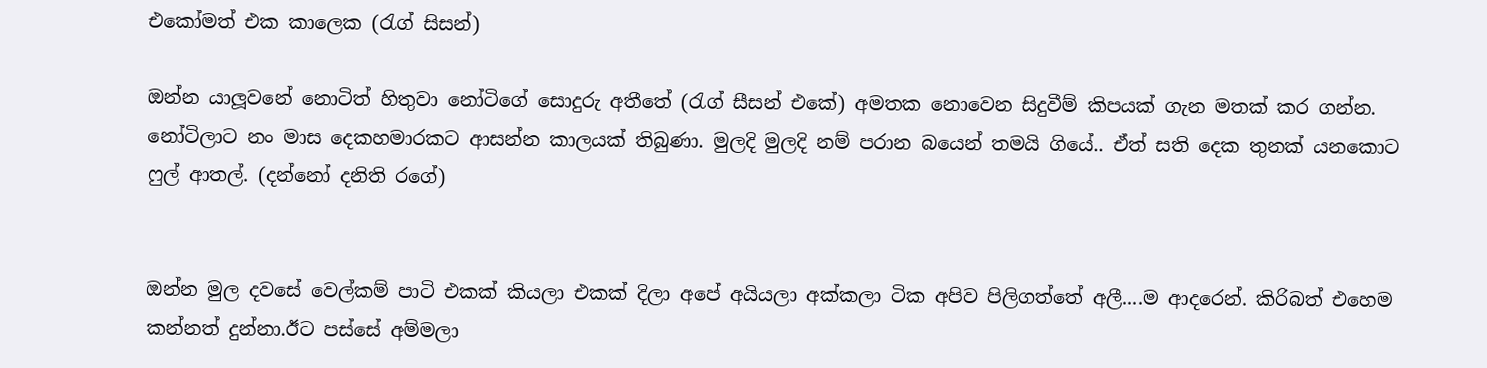එකෝමත් එක කාලෙක (රැග් සිසන්)

ඔන්න යාලූවනේ නොටිත් හිතුවා නෝටිගේ සොදුරු අතීතේ (රැග් සීසන් එකේ) අමතක නොවෙන සිදුවීම් කිපයක් ගැන මතක් කර ගන්න. නෝටිලාට නං මාස දෙකහමාරකට ආසන්න කාලයක් තිබුණා. මුලදි මුලදි නම් පරාන බයෙන් තමයි ගියේ.. ඒත් සති දෙක තුනක් යනකොට ෆුල් ආතල්. (දන්නෝ දනිති රගේ)


ඔන්න මුල දවසේ වෙල්කම් පාටි එකක් කියලා එකක් දිලා අපේ අයියලා අක්කලා ටික අපිව පිලිගත්තේ අලී....ම ආදරෙන්. කිරිබත් එහෙම කන්නත් දුන්නා.ඊට පස්සේ අම්මලා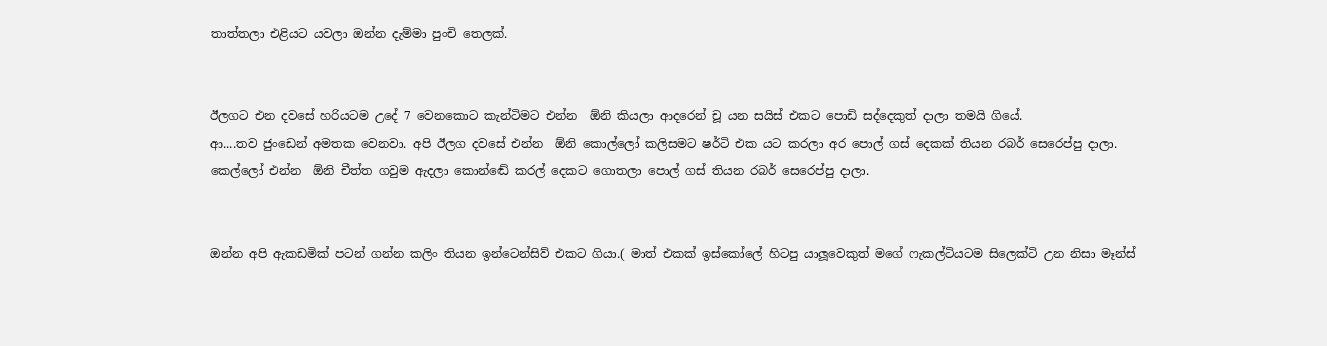තාත්තලා එළියට යවලා ඔන්න දැම්මා පුංචි තෙලක්.


ඊලගට එන දවසේ හරියටම උදේ 7 වෙනකොට කැන්ටිමට එන්න  ඕනි කියලා ආදරෙන් චූ යන සයිස් එකට පොඩි සද්දෙකුත් දාලා තමයි ගියේ.
ආ....තව ජුංඩෙන් අමතක වෙනවා. අපි ඊලග දවසේ එන්න  ඕනි කොල්ලෝ කලිසමට ෂර්ටි එක යට කරලා අර පොල් ගස් දෙකක් තියන රබර් සෙරෙප්පු දාලා. කෙල්ලෝ එන්න  ඕනි චීත්ත ගවුම ඇදලා කොන්ඬේ කරල් දෙකට ගොතලා පොල් ගස් තියන රබර් සෙරෙප්පු දාලා.


ඔන්න අපි ඇකඩමික් පටන් ගන්න කලිං තියන ඉන්ටෙන්සිව් එකට ගියා.( මාත් එකක් ඉස්කෝලේ හිටපු යාලූවෙකුත් මගේ ෆැකල්ටියටම සිලෙක්ටි උන නිසා මෑන්ස්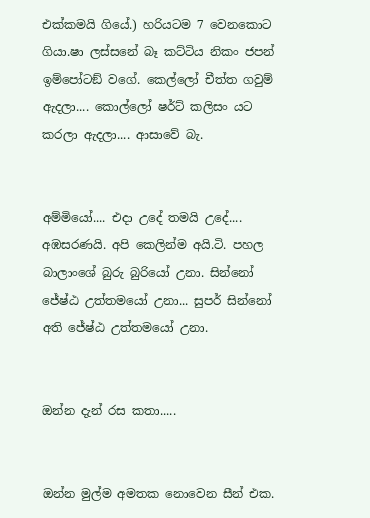එක්කමයි ගියේ.) හරියටම 7 වෙනකොට ගියා.ෂා ලස්සනේ බෑ කට්ටිය නිකං ජපන් ඉම්පෝටඞ් වගේ. කෙල්ලෝ චීත්ත ගවුම් ඇදලා.... කොල්ලෝ ෂර්ට් කලිසං යට කරලා ඇදලා.... ආසාවේ බැ.


අම්මියෝ.... එදා උදේ තමයි උදේ.... අඹසරණයි. අපි කෙලින්ම අයි.ටි. පහල බාලාංශේ බුරු බුරියෝ උනා. සින්නෝ ජේෂ්ඨ උත්තමයෝ උනා... සුපර් සින්නෝ අති ජේෂ්ඨ උත්තමයෝ උනා.


ඔන්න දැන් රස කතා.....


ඔන්න මුල්ම අමතක නොවෙන සීන් එක.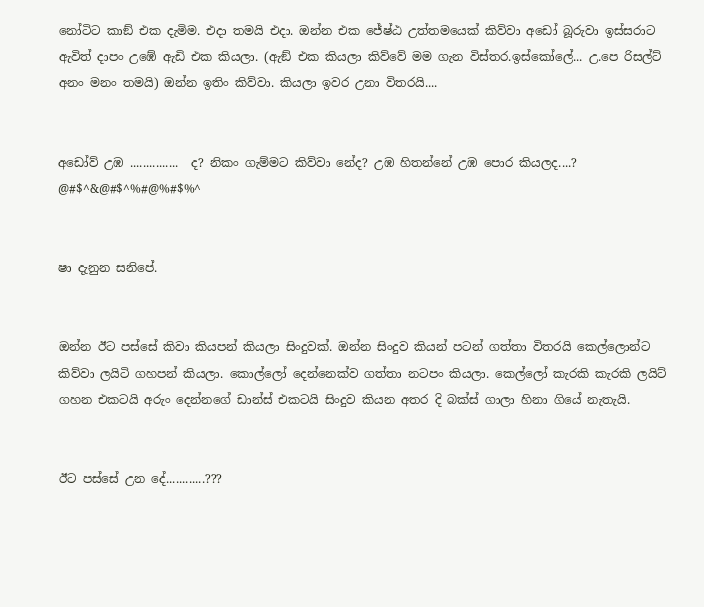නෝටිට කාඞ් එක දැමිම. එදා තමයි එදා. ඔන්න එක ජේෂ්ඨ උත්තමයෙක් කිව්වා අඩෝ බූරුවා ඉස්සරාට ඇවිත් දාපං උඹේ ඇඩි එක කියලා. (ඇඞ් එක කියලා කිව්වේ මම ගැන විස්තර.ඉස්කෝලේ... උ.පෙ රිසල්ට් අනං මනං තමයි) ඔන්න ඉතිං කිව්වා. කියලා ඉවර උනා විතරයි....


අඩෝව් උඹ ...............  ද? නිකං ගැම්මට කිව්වා නේද? උඹ හිතන්නේ උඹ පොර කියලද....? @#$^&@#$^%#@%#$%^


ෂා දැනුන සනිපේ.


ඔන්න ඊට පස්සේ කිවා කියපන් කියලා සිංදුවක්. ඔන්න සිංදුව කියන් පටන් ගත්තා විතරයි කෙල්ලොන්ට කිව්වා ලයිටි ගහපන් කියලා. කොල්ලෝ දෙන්නෙක්ව ගත්තා නටපං කියලා. කෙල්ලෝ කැරකි කැරකි ලයිට් ගහන එකටයි අරුං දෙන්නගේ ඩාන්ස් එකටයි සිංදුව කියන අතර දි බක්ස් ගාලා හිනා ගියේ නැතැයි.


ඊට පස්සේ උන දේ............???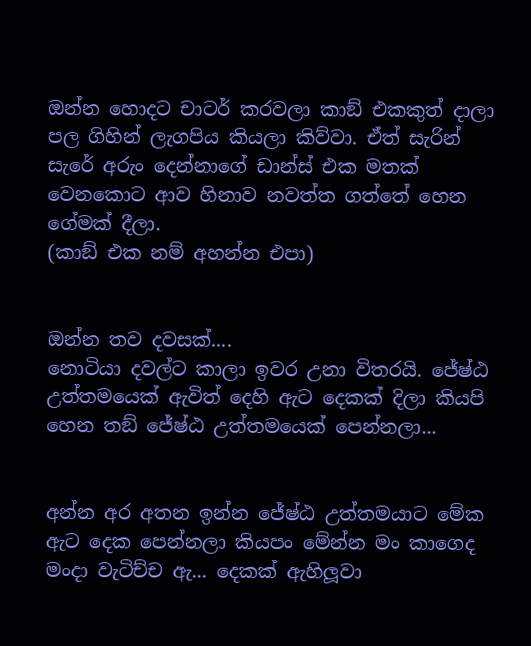ඔන්න හොදට චාටර් කරවලා කාඞ් එකකුත් දාලා පල ගිහින් ලැගපිය කියලා කිව්වා. ඒත් සැරින් සැරේ අරුං දෙන්නාගේ ඩාන්ස් එක මතක් වෙනකොට ආව හිනාව නවත්ත ගත්තේ හෙන ගේමක් දීලා.
(කාඞ් එක නම් අහන්න එපා)


ඔන්න තව දවසක්....
නොටියා දවල්ට කාලා ඉවර උනා විතරයි. ජේෂ්ඨ උත්තමයෙක් ඇවිත් දෙහි ඇට දෙකක් දිලා කියපි හෙන තඞ් ජේෂ්ඨ උත්තමයෙක් පෙන්නලා...


අන්න අර අතන ඉන්න ජේෂ්ඨ උත්තමයාට මේක ඇට දෙක පෙන්නලා කියපං මේන්න මං කාගෙද මංදා වැටිච්ච ඇ... දෙකක් ඇහිලූවා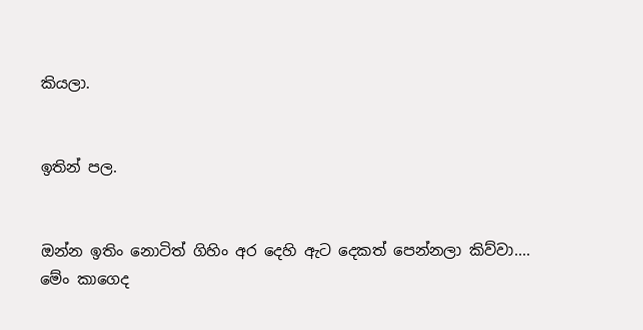කියලා.


ඉතින් පල.


ඔන්න ඉතිං නොටිත් ගිහිං අර දෙහි ඇට දෙකත් පෙන්නලා කිව්වා....
මේං කාගෙද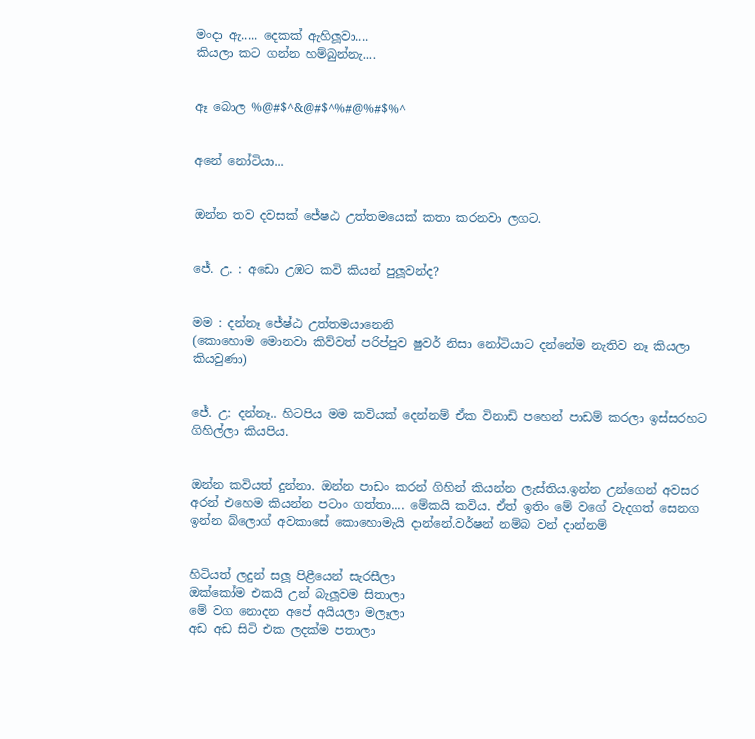මංදා ඇ..... දෙකක් ඇහිලූවා....
කියලා කට ගන්න හම්බුන්නැ....


ඈ බොල %@#$^&@#$^%#@%#$%^


අනේ නෝටියා...


ඔන්න තව දවසක් ජේෂඨ උත්තමයෙක් කතා කරනවා ලගට.


ජේ. උ. : අඩො උඹට කවි කියන් පුලූවන්ද?


මම : දන්නෑ ජේෂ්ඨ උත්තමයානෙනි
(කොහොම මොනවා කිව්වත් පරිප්පුව ෂුවර් නිසා නෝටියාට දන්නේම නැතිව නෑ කියලා කියවුණා)


ජේ. උ: දන්නෑ.. හිටපිය මම කවියක් දෙන්නම් ඒක විනාඩි පහෙන් පාඩම් කරලා ඉස්සරහට ගිහිල්ලා කියපිය.


ඔන්න කවියත් දුන්නා. ඔන්න පාඩං කරන් ගිහින් කියන්න ලැස්තිය.ඉන්න උන්ගෙන් අවසර අරන් එහෙම කියන්න පටාං ගත්තා.... මේකයි කවිය. ඒත් ඉතිං මේ වගේ වැදගත් සෙනග ඉන්න බ්ලොග් අවකාසේ කොහොමැයි දාන්නේ.වර්ෂන් නම්බ වන් දාන්නම්


හිටියත් ලදුන් සලූ පිළීයෙන් සැරසීලා
ඔක්කෝම එකයි උන් බැලූවම සිතාලා
මේ වග නොදන අපේ අයියලා මලෑලා
අඩ අඩ සිටි එක ලදක්ම පතාලා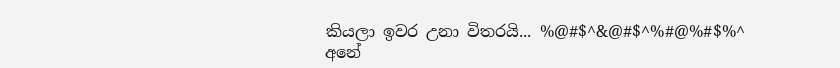කියලා ඉවර උනා විතරයි... %@#$^&@#$^%#@%#$%^
අනේ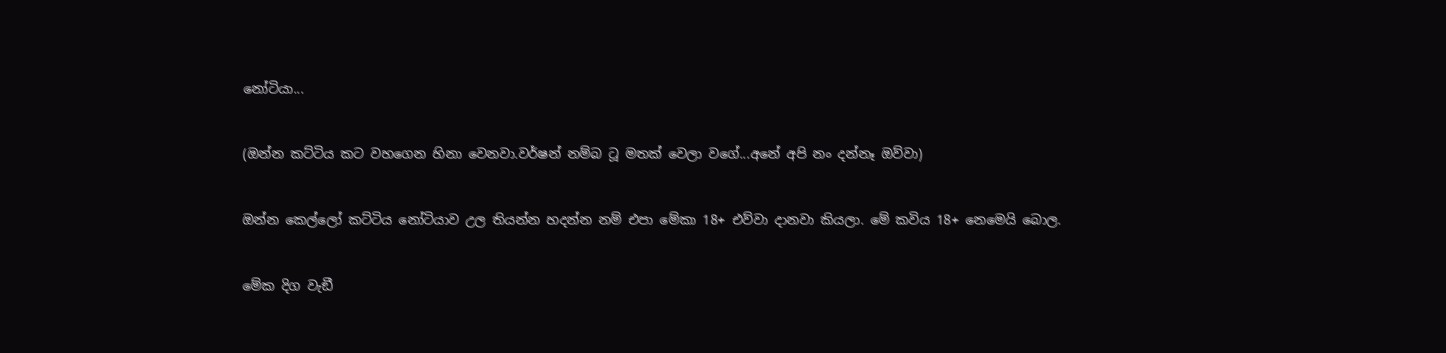නෝටියා...


(ඔන්න කට්ටිය කට වහගෙන හිනා වෙනවා.වර්ෂන් නම්බ ටූ මතක් වෙලා වගේ...අනේ අපි නං දන්නෑ ඔව්වා)


ඔන්න කෙල්ලෝ කට්ටිය නෝටියාව උල තියන්න හදන්න නම් එපා මේකා 18+ එව්වා දානවා කියලා. මේ කවිය 18+ නෙමෙයි බොල.


මේක දිග වැඞී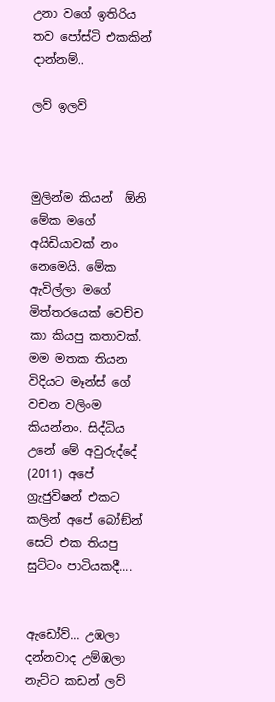උනා වගේ ඉතිරිය තව පෝස්ටි එකකින් දාන්නම්..

ලව් ඉලව්



මුලින්ම කියන්  ඕනි මේක මගේ අයිඩියාවක් නං නෙමෙයි. මේක ඇවිල්ලා මගේ මිත්තරයෙක් වෙච්ච කා කියපු කතාවක්. මම මතක තියන විදියට මෑන්ස් ගේ වචන වලිංම කියන්නං. සිද්ධිය උනේ මේ අවුරුද්දේ (2011) අපේ ග්‍රැජුවිෂන් එකට කලින් අපේ බෝඞ්න් සෙට් එක තියපු සුට්ටං පාටියකදී....


ඇඩෝව්... උඹලා දන්නවාද උම්ඹලා නැට්ට කඩන් ලව්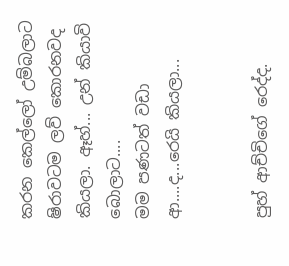කරන කෙල්ලෝ උම්බලාට ෂිරාවටම ලව් කොරනවද කියලා. ඈහ්... උන් කියාවි බොලාට....
මම පණටත් වඩා ආ....ද...රෙයි කියලා...


පුහ් ආච්චිගේ රෙද්ද.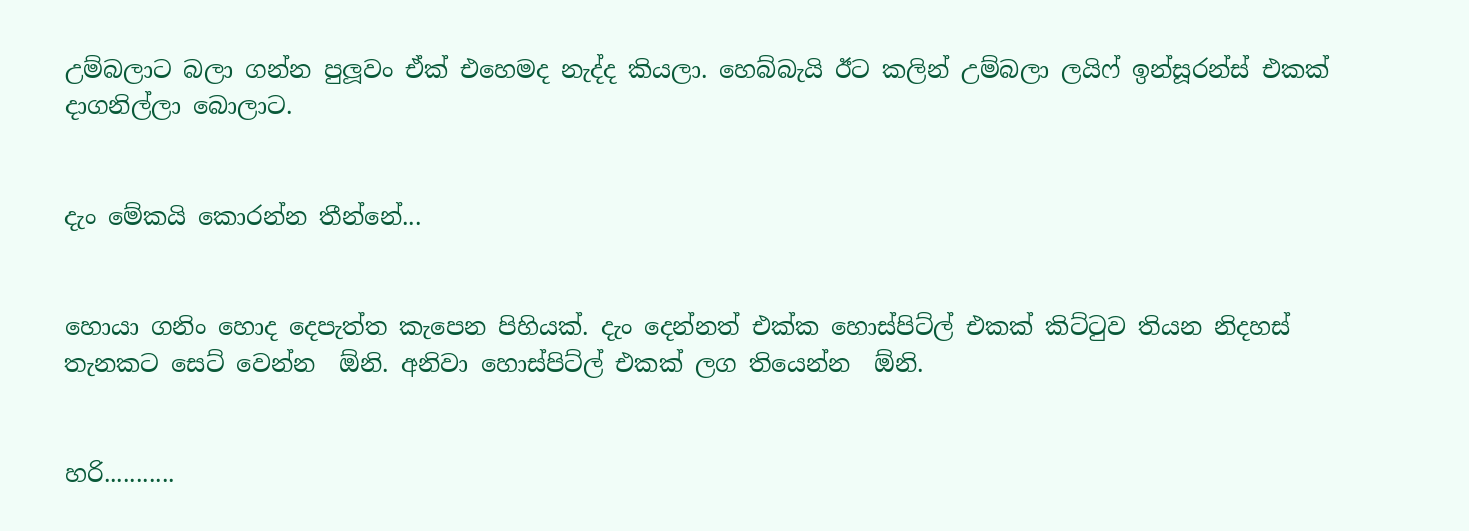උම්බලාට බලා ගන්න පුලූවං ඒක් එහෙමද නැද්ද කියලා. හෙබ්බැයි ඊට කලින් උම්බලා ලයිෆ් ඉන්සූරන්ස් එකක් දාගනිල්ලා බොලාට.


දැං මේකයි කොරන්න තීන්නේ...


හොයා ගනිං හොද දෙපැත්ත කැපෙන පිහියක්. දැං දෙන්නත් එක්ක හොස්පිට්ල් එකක් කිට්ටුව තියන නිදහස් තැනකට සෙට් වෙන්න  ඕනි. අනිවා හොස්පිට්ල් එකක් ලග තියෙන්න  ඕනි.


හරි...........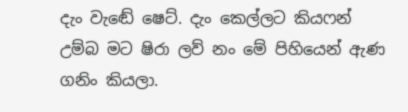දැං වැඬේ ෂෙට්. දැං කෙල්ලට කියෆන් උම්බ මට ෂිරා ලව් නං මේ පිහියෙන් ඇණ ගනිං කියලා.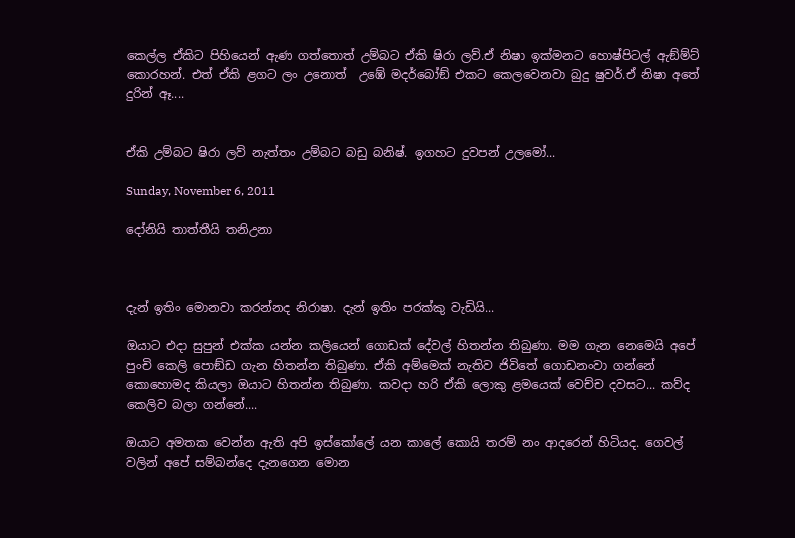කෙල්ල ඒකිට පිහියෙන් ඇණ ගත්තොත් උම්බට ඒකි ෂිරා ලව්.ඒ නිෂා ඉක්මනට හොෂ්පිටල් ඇඞ්ම්ට් කොරහන්. එත් ඒකි ළගට ලං උනොත්  උඹේ මදර්බෝඞ් එකට කෙලවෙනවා බුදු ෂුවර්.ඒ නිෂා අතේ දුරින් ඈ....


ඒකි උම්බට ෂිරා ලව් නැත්තං උම්බට බඩු බනිෂ්. ඉගහට දුවපන් උලමෝ...

Sunday, November 6, 2011

දෝනියි තාත්තීයි තනිඋනා



දැන් ඉතිං මොනවා කරන්නද නිරාෂා. දැන් ඉතිං පරක්කු වැඩියි...

ඔයාට එදා සුපුන් එක්ක යන්න කලියෙන් ගොඩක් දේවල් හිතන්න තිබුණා. මම ගැන නෙමෙයි අපේ පුංචි කෙලි පොඞ්ඩ ගැන හිතන්න තිබුණා. ඒකි අම්මෙක් නැතිව ජිවිතේ ගොඩනංවා ගන්නේ  කොහොමද කියලා ඔයාට හිතන්න තිබුණා. කවදා හරි ඒකි ලොකු ළමයෙක් වෙච්ච දවසට... කව්ද කෙලිව බලා ගන්නේ....

ඔයාට අමතක වෙන්න ඇති අපි ඉස්කෝලේ යන කාලේ කොයි තරම් නං ආදරෙන් හිටියද. ගෙවල් වලින් අපේ සම්බන්දෙ දැනගෙන මොන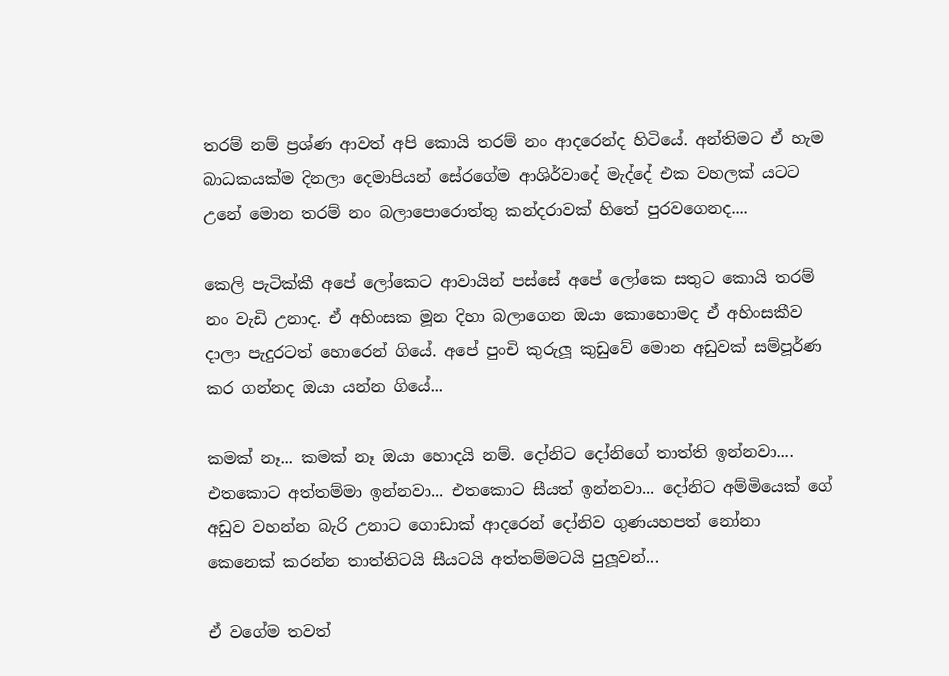තරම් නම් ප්‍රශ්ණ ආවත් අපි කොයි තරම් නං ආදරෙන්ද හිටියේ. අන්තිමට ඒ හැම බාධකයක්ම දිනලා දෙමාපියන් සේරගේම ආශිර්වාදේ මැද්දේ එක වහලක් යටට උනේ මොන තරම් නං බලාපොරොත්තු කන්දරාවක් හිතේ පුරවගෙනද....

කෙලි පැටික්කී අපේ ලෝකෙට ආවායින් පස්සේ අපේ ලෝකෙ සතුට කොයි තරම් නං වැඩි උනාද. ඒ අහිංසක මූන දිහා බලාගෙන ඔයා කොහොමද ඒ අහිංසකීව දාලා පැදුරටත් හොරෙන් ගියේ. අපේ පුංචි කුරුලූ කුඩුවේ මොන අඩුවක් සම්පූර්ණ කර ගන්නද ඔයා යන්න ගියේ...

කමක් නෑ... කමක් නෑ ඔයා හොදයි නම්. දෝනිට දෝනිගේ තාත්ති ඉන්නවා.... එතකොට අත්තම්මා ඉන්නවා... එතකොට සීයත් ඉන්නවා... දෝනිට අම්මියෙක් ගේ අඩුව වහන්න බැරි උනාට ගොඩාක් ආදරෙන් දෝනිව ගුණයහපත් නෝනා කෙනෙක් කරන්න තාත්තිටයි සීයටයි අත්තම්මටයි පුලූවන්...

ඒ වගේම තවත්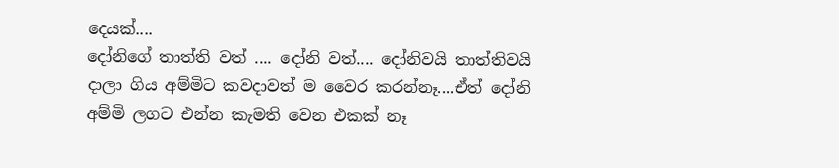දෙයක්....
දෝනිගේ තාත්ති වත් .... දෝනි වත්.... දෝනිවයි තාත්තිවයි දාලා ගිය අම්මිට කවදාවත් ම වෛර කරන්නෑ....ඒත් දෝනි අම්මි ලගට එන්න කැමති වෙන එකක් නෑ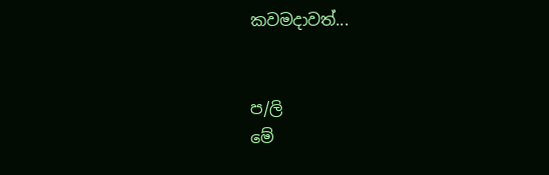කවමදාවත්...


ප/ලි
මේ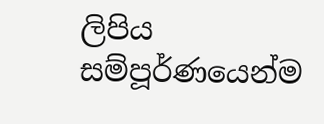ලිපිය සම්පූර්ණයෙන්ම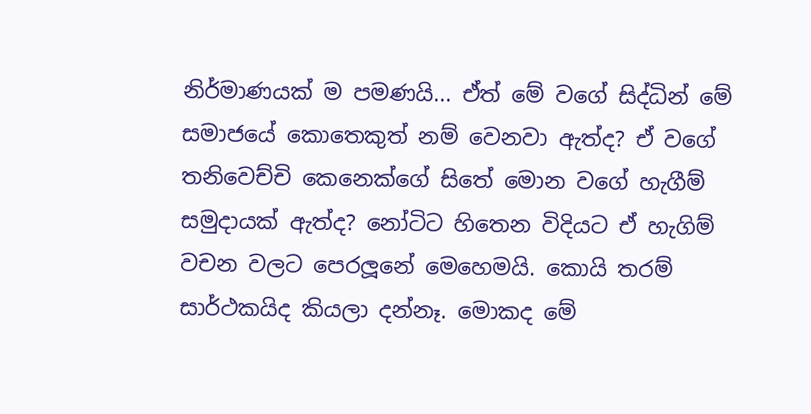නිර්මාණයක් ම පමණයි... ඒත් මේ වගේ සිද්ධින් මේ සමාජයේ කොතෙකුත් නම් වෙනවා ඇත්ද? ඒ වගේ තනිවෙච්චි කෙනෙක්ගේ සිතේ මොන වගේ හැගීම් සමුදායක් ඇත්ද? නෝටිට හිතෙන විදියට ඒ හැගිම් වචන වලට පෙරලූනේ මෙහෙමයි. කොයි තරම් සාර්ථකයිද කියලා දන්නෑ. මොකද මේ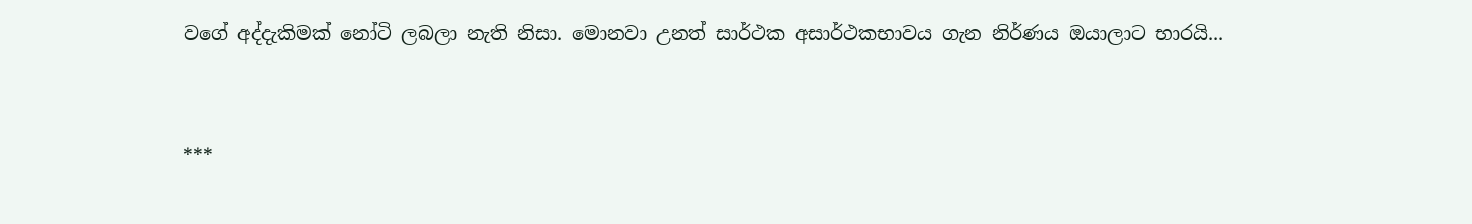වගේ අද්දැකිමක් නෝටි ලබලා නැති නිසා. මොනවා උනත් සාර්ථක අසාර්ථකභාවය ගැන නිර්ණය ඔයාලාට භාරයි...


***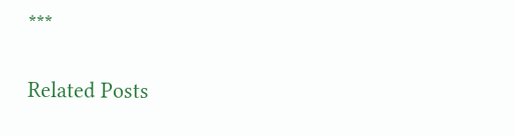***

Related Posts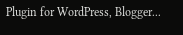Plugin for WordPress, Blogger...